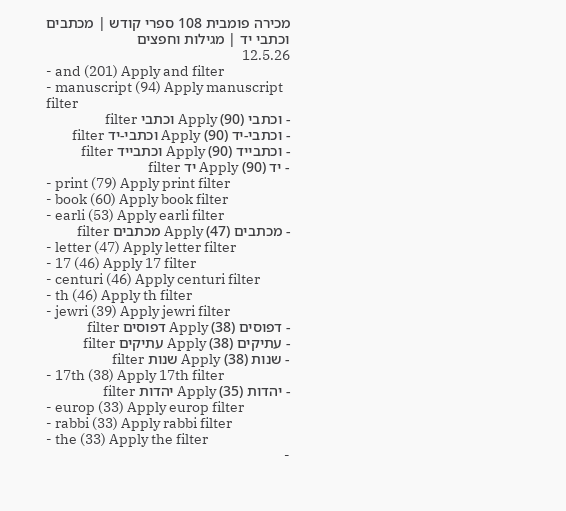מכירה פומבית 108 ספרי קודש | מכתבים וכתבי יד | מגילות וחפצים
12.5.26
- and (201) Apply and filter
- manuscript (94) Apply manuscript filter
- וכתבי (90) Apply וכתבי filter
- וכתבי-יד (90) Apply וכתבי-יד filter
- וכתבייד (90) Apply וכתבייד filter
- יד (90) Apply יד filter
- print (79) Apply print filter
- book (60) Apply book filter
- earli (53) Apply earli filter
- מכתבים (47) Apply מכתבים filter
- letter (47) Apply letter filter
- 17 (46) Apply 17 filter
- centuri (46) Apply centuri filter
- th (46) Apply th filter
- jewri (39) Apply jewri filter
- דפוסים (38) Apply דפוסים filter
- עתיקים (38) Apply עתיקים filter
- שנות (38) Apply שנות filter
- 17th (38) Apply 17th filter
- יהדות (35) Apply יהדות filter
- europ (33) Apply europ filter
- rabbi (33) Apply rabbi filter
- the (33) Apply the filter
-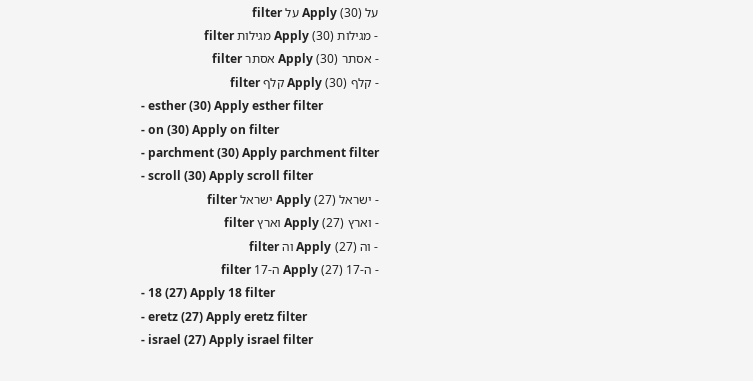על (30) Apply על filter
- מגילות (30) Apply מגילות filter
- אסתר (30) Apply אסתר filter
- קלף (30) Apply קלף filter
- esther (30) Apply esther filter
- on (30) Apply on filter
- parchment (30) Apply parchment filter
- scroll (30) Apply scroll filter
- ישראל (27) Apply ישראל filter
- וארץ (27) Apply וארץ filter
- וה (27) Apply וה filter
- ה-17 (27) Apply ה-17 filter
- 18 (27) Apply 18 filter
- eretz (27) Apply eretz filter
- israel (27) Apply israel filter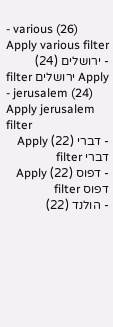- various (26) Apply various filter
- ירושלים (24) Apply ירושלים filter
- jerusalem (24) Apply jerusalem filter
- דברי (22) Apply דברי filter
- דפוס (22) Apply דפוס filter
- הולנד (22)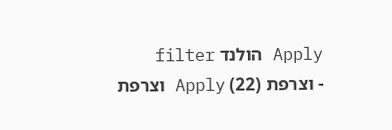Apply הולנד filter
- וצרפת (22) Apply וצרפת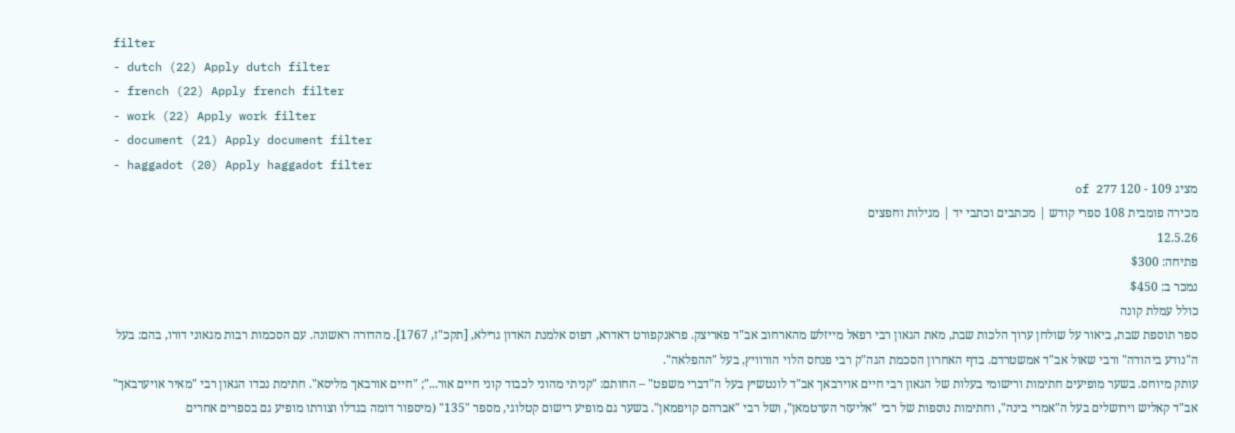filter
- dutch (22) Apply dutch filter
- french (22) Apply french filter
- work (22) Apply work filter
- document (21) Apply document filter
- haggadot (20) Apply haggadot filter
מציג 109 - 120 of 277
מכירה פומבית 108 ספרי קודש | מכתבים וכתבי יד | מגילות וחפצים
12.5.26
פתיחה: $300
נמכר ב: $450
כולל עמלת קונה
ספר תוספת שבת, ביאור על שולחן ערוך הלכות שבת, מאת הגאון רבי רפאל מייזלש מהארחוב אב"ד פאריצק. פראנקפורט דאדרא, דפוס אלמנת האדון גרילא, [תקכ"ז, 1767]. מהדורה ראשונה. עם הסכמות רבות מגאוני דורו, בהם: בעל ה"נודע ביהודה" ורבי שאול אב"ד אמשטרדם. בדף האחרון הסכמת הגה"ק רבי פנחס הלוי הורוויץ, בעל "ההפלאה".
עותק מיוחס. בשער מופיעים חתימות ורישומי בעלות של הגאון רבי חיים אוירבאך אב"ד לונטשיץ בעל ה"דברי משפט" – החותם: "קניתי מהוני לכבוד קוני חיים אור..."; "חיים אורבאך מליסא". חתימת נכדו הגאון רבי "מאיר אויערבאך" אב"ד קאליש וירושלים בעל ה"אמרי בינה", וחתימות נוספות של רבי "אליעזר הערטמאן", ושל רבי "אברהם קויפמאן". בשער גם מופיע רישום קטלוגי, מספר "135" (מיספור דומה בגדלו וצורתו מופיע גם בספרים אחרים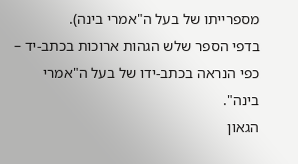מספרייתו של בעל ה"אמרי בינה).
בדפי הספר שלש הגהות ארוכות בכתב-יד – כפי הנראה בכתב-ידו של בעל ה"אמרי בינה".
הגאון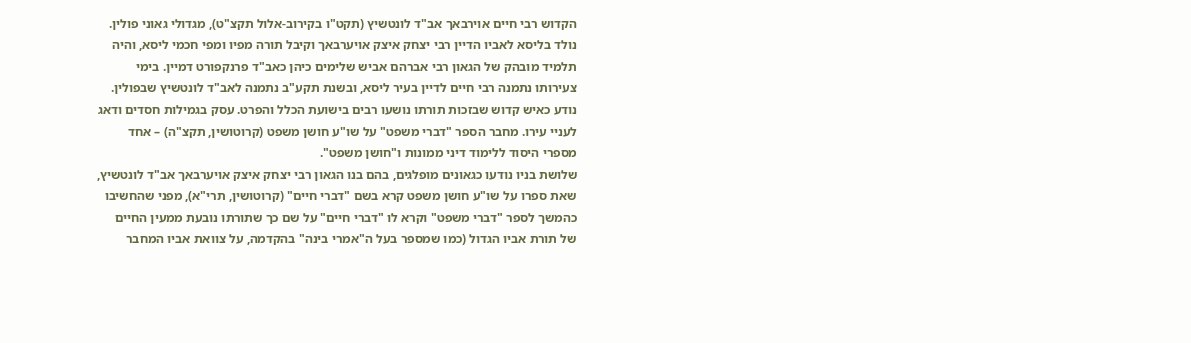הקדוש רבי חיים אוירבאך אב"ד לונטשיץ (תקט"ו בקירוב-אלול תקצ"ט), מגדולי גאוני פולין. נולד בליסא לאביו הדיין רבי יצחק איצק אויערבאך וקיבל תורה מפיו ומפי חכמי ליסא, והיה תלמיד מובהק של הגאון רבי אברהם אביש שלימים כיהן כאב"ד פרנקפורט דמיין. בימי צעירותו נתמנה רבי חיים לדיין בעיר ליסא, ובשנת תקע"ב נתמנה לאב"ד לונטשיץ שבפולין. נודע כאיש קדוש שבזכות תורתו נושעו רבים בישועת הכלל והפרט. עסק בגמילות חסדים ודאג לעניי עירו. מחבר הספר "דברי משפט" על שו"ע חושן משפט (קרוטושין, תקצ"ה) – אחד מספרי היסוד ללימוד דיני ממונות ו"חושן משפט".
שלושת בניו נודעו כגאונים מופלגים, בהם בנו הגאון רבי יצחק איצק אויערבאך אב"ד לונטשיץ, שאת ספרו על שו"ע חושן משפט קרא בשם "דברי חיים" (קרוטושין, תרי"א), מפני שהחשיבו כהמשך לספר "דברי משפט" וקרא לו "דברי חיים" על שם כך שתורתו נובעת ממעין החיים של תורת אביו הגדול (כמו שמספר בעל ה"אמרי בינה" בהקדמה, על צוואת אביו המחבר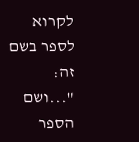לקרוא לספר בשם זה: "...ושם הספר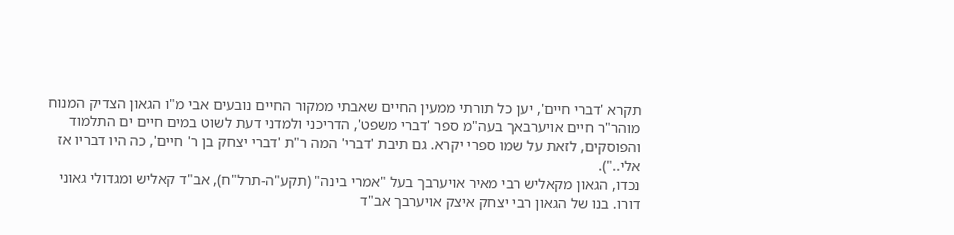תקרא 'דברי חיים', יען כל תורתי ממעין החיים שאבתי ממקור החיים נובעים אבי מ"ו הגאון הצדיק המנוח מוהר"ר חיים אויערבאך בעה"מ ספר 'דברי משפט', הדריכני ולמדני דעת לשוט במים חיים ים התלמוד והפוסקים, לזאת על שמו ספרי יקרא. גם תיבת 'דברי' המה ר"ת 'דברי יצחק בן ר' חיים', כה היו דבריו אז אלי..").
נכדו, הגאון מקאליש רבי מאיר אויערבך בעל "אמרי בינה" (תקע"ה-תרל"ח), אב"ד קאליש ומגדולי גאוני דורו. בנו של הגאון רבי יצחק איצק אויערבך אב"ד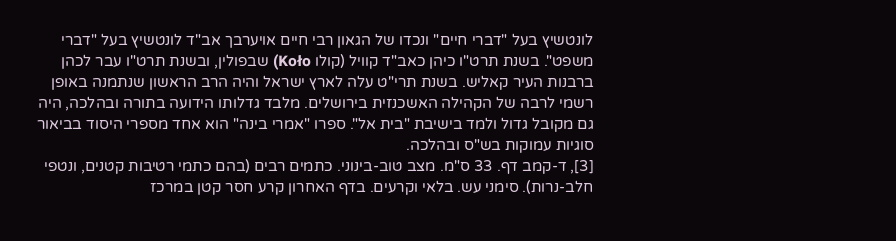לונטשיץ בעל "דברי חיים" ונכדו של הגאון רבי חיים אויערבך אב"ד לונטשיץ בעל "דברי משפט". בשנת תרט"ו כיהן כאב"ד קוויל (קולו Koło) שבפולין, ובשנת תרט"ו עבר לכהן ברבנות העיר קאליש. בשנת תרי"ט עלה לארץ ישראל והיה הרב הראשון שנתמנה באופן רשמי לרבה של הקהילה האשכנזית בירושלים. מלבד גדלותו הידועה בתורה ובהלכה, היה גם מקובל גדול ולמד בישיבת "בית אל". ספרו "אמרי בינה" הוא אחד מספרי היסוד בביאור סוגיות עמוקות בש"ס ובהלכה.
[3], ד-קמב דף. 33 ס"מ. מצב טוב-בינוני. כתמים רבים (בהם כתמי רטיבות קטנים, ונטפי חלב-נרות). סימני עש. בלאי וקרעים. בדף האחרון קרע חסר קטן במרכז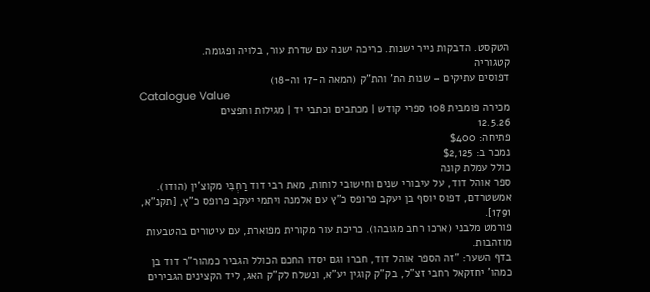הטקסט. הדבקות נייר ישנות. כריכה ישנה עם שדרת עור, בלויה ופגומה.
קטגוריה
דפוסים עתיקים – שנות הת' והת"ק (המאה ה-17 וה-18)
Catalogue Value
מכירה פומבית 108 ספרי קודש | מכתבים וכתבי יד | מגילות וחפצים
12.5.26
פתיחה: $400
נמכר ב: $2,125
כולל עמלת קונה
ספר אוהל דוד, על עיבורי שנים וחישובי לוחות, מאת רבי דוד רַחְבִּי מקוצ'ין (הודו). אמשטרדם, דפוס יוסף בן יעקב פרופס כ"ץ עם אלמנה ויתמי יעקב פרופס כ"ץ, [תקנ"א, 1791].
פורמט מלבני (ארכו רחב מגובהו). כריכת עור מקורית מפוארת, עם עיטורים בהטבעות מוזהבות.
בדף השער: "זה הספר אוהל דוד, חברו וגם יסדו החכם הכולל הגביר כמהור"ר דוד בן כמהו' יחזקאל רחבי זצ"ל, בק"ק קוגין יע"א, ונשלח לק"ק האג, ליד הקצינים הגבירים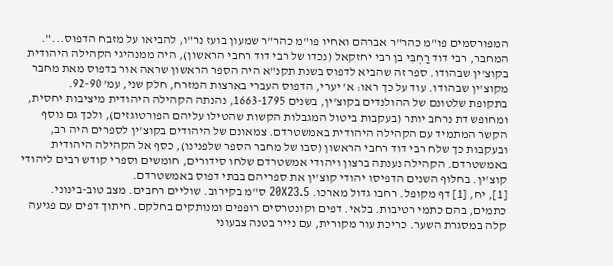המפורסמים פו"מ כהר"ר אברהם ואחיו פו"מ כהר"ר שמעון בועז נר"ו, להביאו על מזבח הדפוס...".
המחבר, רבי דוד רַחְבִּי בן רבי יחזקאל (נכדו של רבי דוד רחבי הראשון), היה ממנהיגי הקהילה היהודית בקוצ'ין שבהודו. ספר זה שהביא לדפוס בשנת תקנ"א היה הספר הראשון שראה אור בדפוס מאת מחבר מקוצ'ין שבהודו. עוד על כך ראו: א' יערי, הדפוס העברי בארצות המזרח, חלק שני, עמ' 92-90.
בתקופת שלטונם של ההולנדים בקוצ'ין, בשנים 1663-1795, נהנתה הקהילה היהודית מיציבות יחסית, ומחופש דת נרחב יותר (בעקבות ביטול המגבלות הקשות שהטילו עליהם הפורטוגזים), ולכך גם נוסף הקשר המתמיד עם הקהילה היהודית באמשטרדם. צמאונם של היהודים בקוצ'ין לספרים היה רב, ובעקבות כך שלח רבי דוד רחבי הראשון (סבו של מחבר הספר שלפנינו), כסף אל הקהילה היהודית באמשטרדם. הקהילה נענתה ברצון ויהודי אמשטרדם שלחו סידורים, חומשים וספרי קודש רבים ליהודי קוצ'ין. בחלוף השנים הדפיסו יהודי קוצ'ין את ספריהם בבתי דפוס באמשטרדם.
[1], יח, [1] דף מקופל. רחבו גדול מארכו. 20X23.5 ס"מ בקירוב. שוליים רחבים. מצב טוב-בינוני. כתמים, בהם כתמי רטיבות. בלאי. דפים וקונטרסים רופפים ומנותקים בחלקם. חיתוך דפים עם פגיעה קלה במסגרת השער. כריכת עור מקורית, עם נייר בטנה צבעוני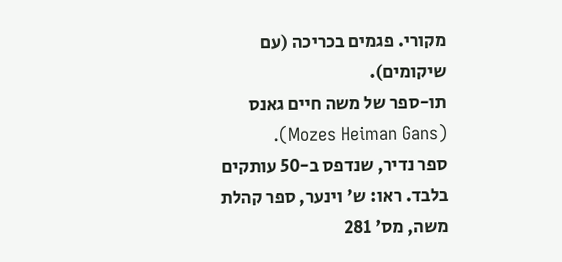מקורי. פגמים בכריכה (עם שיקומים).
תו-ספר של משה חיים גאנס (Mozes Heiman Gans).
ספר נדיר, שנדפס ב-50 עותקים בלבד. ראו: ש' וינער, ספר קהלת משה, מס' 281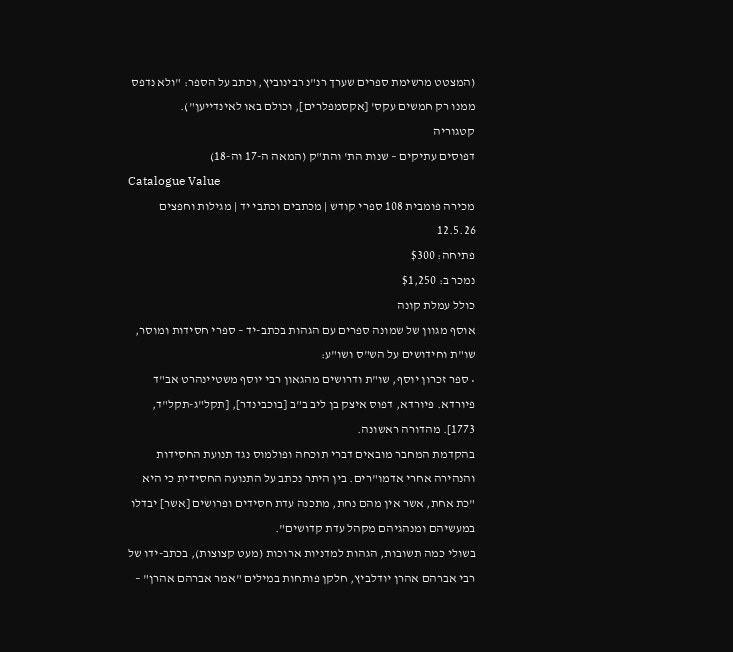(המצטט מרשימת ספרים שערך רנ"נ רבינוביץ, וכתב על הספר: "ולא נדפס ממנו רק חמשים עקס' [אקסמפלרים], וכולם באו לאינדייען").
קטגוריה
דפוסים עתיקים – שנות הת' והת"ק (המאה ה-17 וה-18)
Catalogue Value
מכירה פומבית 108 ספרי קודש | מכתבים וכתבי יד | מגילות וחפצים
12.5.26
פתיחה: $300
נמכר ב: $1,250
כולל עמלת קונה
אוסף מגוון של שמונה ספרים עם הגהות בכתב-יד – ספרי חסידות ומוסר, שו"ת וחידושים על הש"ס ושו"ע:
• ספר זכרון יוסף, שו"ת ודרושים מהגאון רבי יוסף משטיינהרט אב"ד פיורדא. פיורדא, דפוס איצק בן ליב ב"ב [בוכבינדר], [תקל"ג-תקל"ד, 1773]. מהדורה ראשונה.
בהקדמת המחבר מובאים דברי תוכחה ופולמוס נגד תנועת החסידות והנהירה אחרי אדמו"רים. בין היתר נכתב על התנועה החסידית כי היא "כת אחת, אשר אין מהם נחת, מתכנה עדת חסידים ופרושים [אשר] יבדלו במעשיהם ומנהגיהם מקהל עדת קדושים".
בשולי כמה תשובות, הגהות למדניות ארוכות (מעט קצוצות), בכתב-ידו של רבי אברהם אהרן יודלביץ, חלקן פותחות במילים "אמר אברהם אהרן" –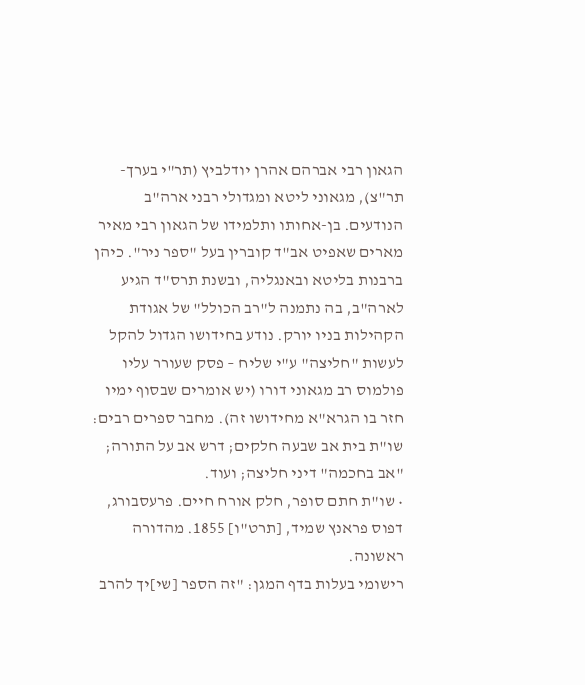הגאון רבי אברהם אהרן יודלביץ (תר"י בערך-תר"צ), מגאוני ליטא ומגדולי רבני ארה"ב הנודעים. בן-אחותו ותלמידו של הגאון רבי מאיר מארים שאפיט אב"ד קוברין בעל "ספר ניר". כיהן ברבנות בליטא ובאנגליה, ובשנת תרס"ד הגיע לארה"ב, בה נתמנה ל"רב הכולל" של אגודת הקהילות בניו יורק. נודע בחידושו הגדול להקל לעשות "חליצה" ע"י שליח – פסק שעורר עליו פולמוס רב מגאוני דורו (יש אומרים שבסוף ימיו חזר בו הגרא"א מחידושו זה). מחבר ספרים רבים: שו"ת בית אב שבעה חלקים; דרש אב על התורה; "אב בחכמה" דיני חליצה; ועוד.
• שו"ת חתם סופר, חלק אורח חיים. פרעסבורג, דפוס פראנץ שמיד, [תרט"ו] 1855. מהדורה ראשונה.
רישומי בעלות בדף המגן: "זה הספר [שי]יך להרב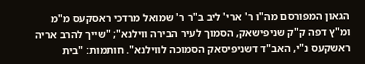הגאון המפורסם מה"ו ר' ארי' ליב ב"ר ר' שמואל מרדכי ראסקעס מ"מ ומ"ץ דפה ק"ק שניפישאק, הסמוך לעיר הבירה ווילנא"; "שייך להרב אריה ראשקעס נ"י, האב"ד דשניפיסאק הסמוכה לווילנא". חותמות: "בית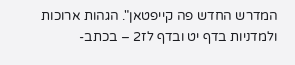המדרש החדש פה קייפטאן". הגהות ארוכות ולמדניות בדף יט ובדף לז2 – בכתב-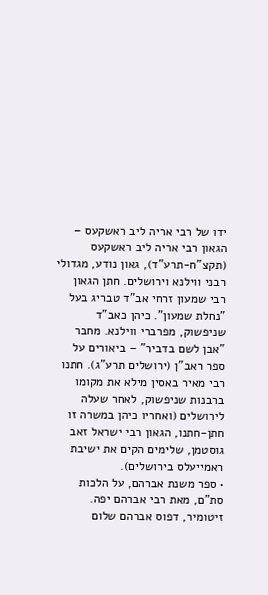ידו של רבי אריה ליב ראשקעס – הגאון רבי אריה ליב ראשקעס (תקצ"ח-תרע"ד), גאון נודע, מגדולי רבני ווילנא וירושלים. חתן הגאון רבי שמעון זרחי אב"ד טבריג בעל "נחלת שמעון". כיהן כאב"ד שניפשוק, מפרברי ווילנא. מחבר "אבן לשם בדביר" – ביאורים על ספר ראב"ן (ירושלים תרע"ג). חתנו רבי מאיר באסין מילא את מקומו ברבנות שניפשוק, לאחר שעלה לירושלים (ואחריו כיהן במשרה זו חתן-חתנו, הגאון רבי ישראל זאב גוסטמן, שלימים הקים את ישיבת ראמייעלס בירושלים).
• ספר משנת אברהם, על הלכות סת"ם, מאת רבי אברהם יפה. זיטומיר, דפוס אברהם שלום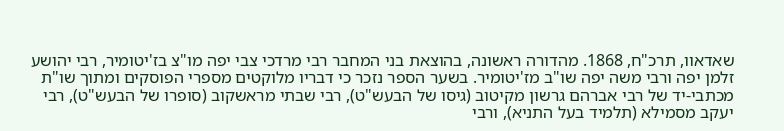שאדאוו, תרכ"ח, 1868. מהדורה ראשונה, בהוצאת בני המחבר רבי מרדכי צבי יפה מו"צ בז'יטומיר, רבי יהושע זלמן יפה ורבי משה יפה שו"ב מז'יטומיר. בשער הספר נזכר כי דבריו מלוקטים מספרי הפוסקים ומתוך שו"ת מכתבי-יד של רבי אברהם גרשון מקיטוב (גיסו של הבעש"ט), רבי שבתי מראשקוב (סופרו של הבעש"ט), רבי יעקב מסמילא (תלמיד בעל התניא), ורבי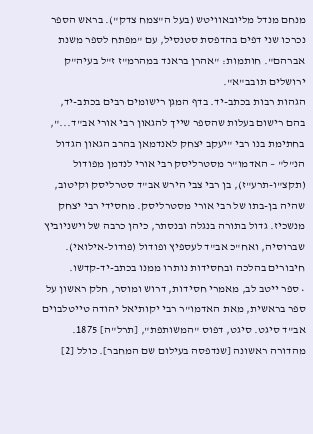מנחם מנדל מליובאוויטש (בעל ה"צמח צדק"). בראש הספר נכרכו שני דפים בהדפסת סטנסיל, עם "מפתח לספר משנת אברהם". חותמות: "אהרן בראנד במהרמ"ז ז"ל בעיה"ק ירושלים תובב"א".
הגהות רבות בכתב-יד. בדף המגן רישומים רבים בכתב-יד, בהם רישום בעלות שהספר שייך להגאון רבי אורי אב"ד...", בחתימת בנו רבי "יעקב יצחק לאנדמאן בהרב הגאון הגדול הנ"ל" – האדמו"ר מסטרליסק רבי אורי לנדמן מפודול (תקצ"ו-תרע"ז), בן רבי צבי הירש אב"ד סטרליסק וקיטוב, שהיה בן-בתו של רבי אורי מסטרליסק. מחסידי רבי יצחק מנשכיז. גדול בתורה בנגלה ובנסתר, כיהן כרבה של וישניוביץ שברוסיה, ואח"כ אב"ד לעספיץ ופודול (פודול-אילואי). חיבורים בהלכה ובחסידות נותרו ממנו בכתב-יד-קדשו.
• ספר ייטב לב, מאמרי חסידות, דרוש ומוסר, חלק ראשון על ספר בראשית, מאת האדמו"ר רבי יקותיאל יהודה טייטלבוים אב"ד סיגט. סיגט, דפוס "המשותפת", [תרל"ה] 1875. מהדורה ראשונה [שנדפסה בעילום שם המחבר]. כולל [2]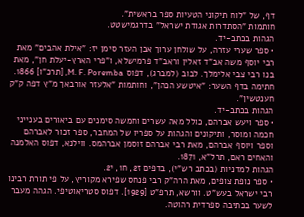דף, של "לוח תיקוני הטעיות ספר בראשית".
חותמות "הסתדרות אגודת ישראל" בדרגמישטט.
הגהות בכתב-יד.
• ספר שערי עזרה, על שולחן ערוך אבן העזר סימן יז: "אילת אהבים" מאת רבי יוסף משה אב"ד זאלין וראב"ד פרמישלא, ו"פרי הארץ-יעלת חן", מאת בנו רבי צבי אלימלך. לבוב (למברג), דפוס M. F. Poremba, [תרכ"ו] 1866. חתימה בדף השער: "איטשע הכהן", וחותמות "אלעזר אורבאך מ"ץ דפה ק"ק חענטשין".
הגהות בכתב-יד.
• ספר ויעש אברהם, כולל מאה עשרים וחמשה סימנים עם ביאורים בענייני חכמה ומוסר, ותיקונים והגהות על ספריו של המחבר, ספר זכור לאברהם וספר ויוסף אברהם, מאת רבי אברהם זוסמן אברהמס. ווילנא, דפוס האלמנה והאחים ראם, תרל"א, 1871.
הגהות למדניות (בכתב רש"י), בדפים ז2, ח1, י2.
• ספר נופת צופים, מאת הרה"ק רבי פנחס שפירא מקוריץ, על פי תורת רבינו רבי ישראל בעש"ט. וורשא, תרפ"ט [1929]. דפוס סטריאוטיפי. הגהה מעבר לשער בכתיבה ספרדית רהוטה.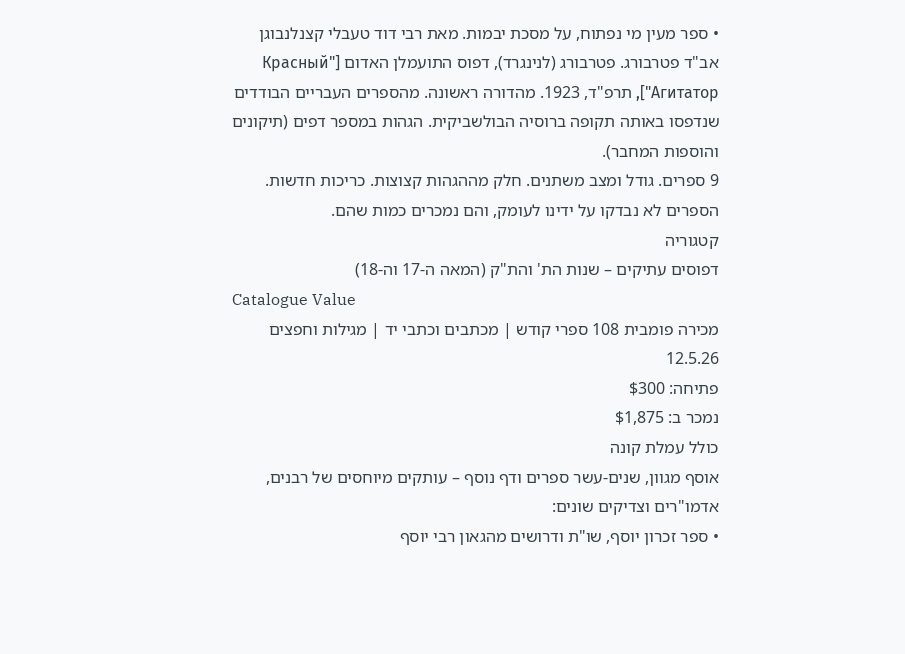• ספר מעין מי נפתוח, על מסכת יבמות. מאת רבי דוד טעבלי קצנלנבוגן אב"ד פטרבורג. פטרבורג (לנינגרד), דפוס התועמלן האדום ["Красный Агитатор"], תרפ"ד, 1923. מהדורה ראשונה. מהספרים העבריים הבודדים שנדפסו באותה תקופה ברוסיה הבולשביקית. הגהות במספר דפים (תיקונים והוספות המחבר).
9 ספרים. גודל ומצב משתנים. חלק מההגהות קצוצות. כריכות חדשות. הספרים לא נבדקו על ידינו לעומק, והם נמכרים כמות שהם.
קטגוריה
דפוסים עתיקים – שנות הת' והת"ק (המאה ה-17 וה-18)
Catalogue Value
מכירה פומבית 108 ספרי קודש | מכתבים וכתבי יד | מגילות וחפצים
12.5.26
פתיחה: $300
נמכר ב: $1,875
כולל עמלת קונה
אוסף מגוון, שנים-עשר ספרים ודף נוסף – עותקים מיוחסים של רבנים, אדמו"רים וצדיקים שונים:
• ספר זכרון יוסף, שו"ת ודרושים מהגאון רבי יוסף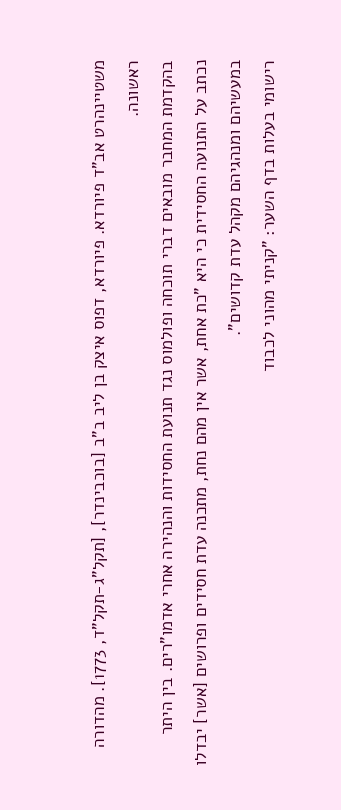משטיינהרט אב"ד פיורדא. פיורדא, דפוס איצק בן ליב ב"ב [בוכבינדר], [תקל"ג-תקל"ד, 1773]. מהדורה ראשונה.
בהקדמת המחבר מובאים דברי תוכחה ופולמוס נגד תנועת החסידות והנהירה אחרי אדמו"רים. בין היתר נכתב על התנועה החסידית כי היא "כת אחת, אשר אין מהם נחת, מתכנה עדת חסידים ופרושים [אשר] יבדלו במעשיהם ומנהגיהם מקהל עדת קדושים".
רישומי בעלות בדף השער: "קניתי מהוני לכבוד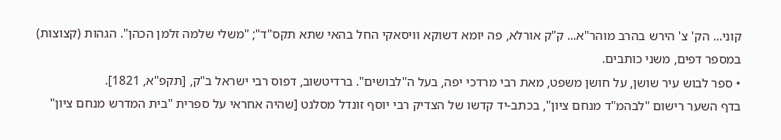קוני... הק' צ' הירש בהרב מוהר"א... ק"ק אורלא, פה יומא דשוקא וויסאקי החל בהאי שתא תקס"ד"; "משלי שלמה זלמן הכהן". הגהות (קצוצות) במספר דפים, משני כותבים.
• ספר לבוש עיר שושן, על חושן משפט, מאת רבי מרדכי יפה, בעל ה"לבושים". ברדיטשוב, דפוס רבי ישראל ב"ק, [תקפ"א, 1821].
בדף השער רישום "לבהמ"ד מנחם ציון", בכתב-יד קדשו של הצדיק רבי יוסף זונדל מסלנט [שהיה אחראי על ספרית "בית המדרש מנחם ציון"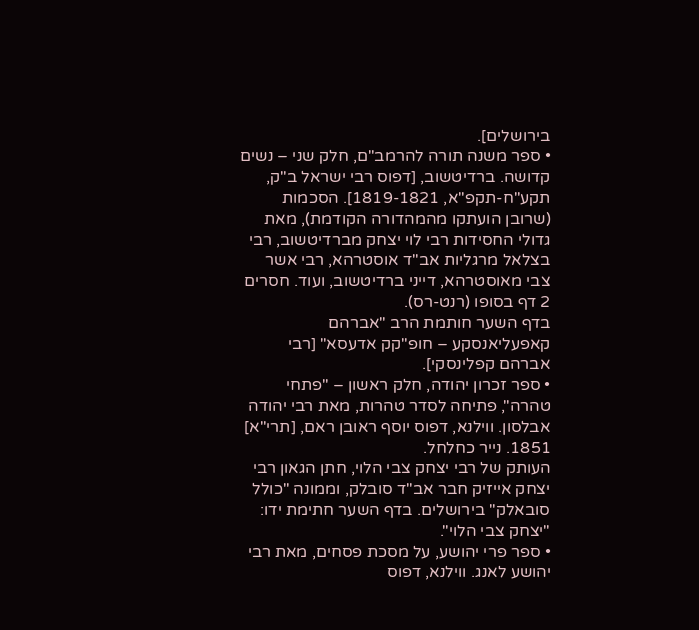בירושלים].
• ספר משנה תורה להרמב"ם, חלק שני – נשים קדושה. ברדיטשוב, [דפוס רבי ישראל ב"ק, תקע"ח-תקפ"א, 1819-1821]. הסכמות (שרובן הועתקו מהמהדורה הקודמת), מאת גדולי החסידות רבי לוי יצחק מברדיטשוב, רבי בצלאל מרגליות אב"ד אוסטרהא, רבי אשר צבי מאוסטרהא, דייני ברדיטשוב, ועוד. חסרים 2 דף בסופו (רנט-רס).
בדף השער חותמת הרב "אברהם קאפעליאנסקע – חופ"קק אדעסא" [רבי אברהם קפלינסקי].
• ספר זכרון יהודה, חלק ראשון – "פתחי טהרה", פתיחה לסדר טהרות, מאת רבי יהודה אבלסון. ווילנא, דפוס יוסף ראובן ראם, [תרי"א] 1851. נייר כחלחל.
העותק של רבי יצחק צבי הלוי, חתן הגאון רבי יצחק אייזיק חבר אב"ד סובלק, וממונה "כולל סובאלק" בירושלים. בדף השער חתימת ידו: "יצחק צבי הלוי".
• ספר פרי יהושע, על מסכת פסחים, מאת רבי יהושע לאנג. ווילנא, דפוס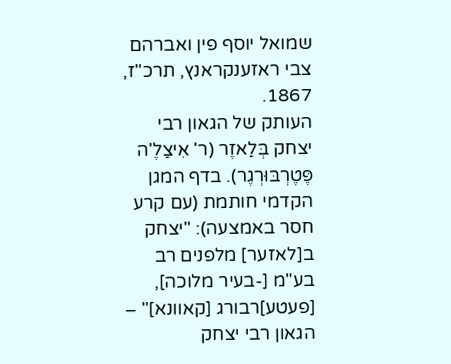שמואל יוסף פין ואברהם צבי ראזענקראנץ, תרכ"ז, 1867.
העותק של הגאון רבי יצחק בְּלַאזֶר (ר' אִיצַלֶ'ה פֶּטֶרְבּוּרְגֶר). בדף המגן הקדמי חותמת (עם קרע חסר באמצעה): "יצחק ב[לאזער] מלפנים רב בע"מ [-בעיר מלוכה], [פעטע]רבורג [קאוונא]" – הגאון רבי יצחק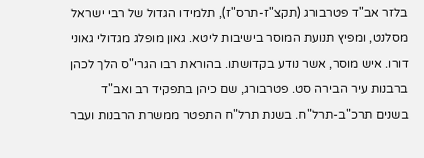בלזר אב"ד פטרבורג (תקצ"ז-תרס"ז), תלמידו הגדול של רבי ישראל מסלנט, ומפיץ תנועת המוסר בישיבות ליטא. גאון מופלג מגדולי גאוני דורו. איש מוסר, אשר נודע בקדושתו. בהוראת רבו הגרי"ס הלך לכהן ברבנות עיר הבירה סט. פטרבורג, שם כיהן בתפקיד רב ואב"ד בשנים תרכ"ב-תרל"ח. בשנת תרל"ח התפטר ממשרת הרבנות ועבר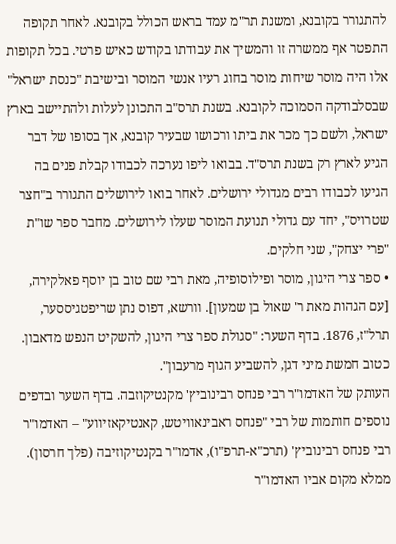להתגורר בקובנא, ומשנת תר"מ עמד בראש הכולל בקובנא. לאחר תקופה התפטר אף ממשרה זו והמשיך את עבודתו בקודש כאיש פרטי. בכל תקופות אלו היה מוסר שיחות מוסר בחוג רעיו אנשי המוסר ובישיבת "כנסת ישראל" שבסלבודקה הסמוכה לקובנא. בשנת תרס"ב התכונן לעלות ולהתיישב בארץ ישראל, ולשם כך מכר את ביתו ורכושו שבעיר קובנא, אך בסופו של דבר הגיע לארץ רק בשנת תרס"ד. בבואו ליפו נערכה לכבודו קבלת פנים בה הגיעו לכבודו רבים מגדולי ירושלים. לאחר בואו לירושלים התגורר ב"חצר שטרויס", יחד עם גדולי תנועת המוסר שעלו לירושלים. מחבר ספר שו"ת "פרי יצחק", שני חלקים.
• ספר צרי היגון, מוסר ופילוסופיה, מאת רבי שם טוב בן יוסף פאלקירה, [עם הגהות מאת ר' שאול בן שמעון]. וורשא, דפוס נתן שריפטגיססער, תרל"ז, 1876. בדף השער: "סגולת ספר צרי היגון, להשקיט הנפש מדאבון. כטוב חמשת מיני דגן, להשביע הגוף מרעבון".
העותק של האדמו"ר רבי פנחס רבינוביץ' מקנטיקוזבה. בדף השער ובדפים נוספים חותמות של רבי "פנחס ראבינאוויטש, קאנטיקאזיווע" – האדמו"ר רבי פנחס רבינוביץ' (תרכ"א-תרפ"ו), אדמו"ר בקנטיקוזיבה (פלך חרסון). ממלא מקום אביו האדמו"ר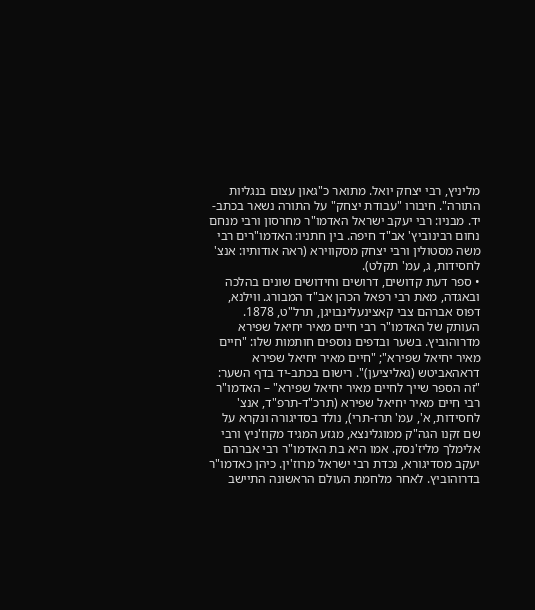מליניץ, רבי יצחק יואל. מתואר כ"גאון עצום בנגליות התורה". חיבורו "עבודת יצחק" על התורה נשאר בכתב-יד. מבניו: רבי יעקב ישראל האדמו"ר מחרסון ורבי מנחם נחום רבינוביץ' אב"ד חיפה. בין חתניו: האדמו"רים רבי משה מסטולין ורבי יצחק מסקווירא (ראה אודותיו: אנצ' לחסידות, ג, עמ' תקלט).
• ספר דעת קדושים, דרושים וחידושים שונים בהלכה ובאגדה, מאת רבי רפאל הכהן אב"ד המבורג. ווילנא, דפוס אברהם צבי קאצינעלינבויגן, תרל"ט, 1878.
העותק של האדמו"ר רבי חיים מאיר יחיאל שפירא מדרוהוביץ. בשער ובדפים נוספים חותמות שלו: "חיים מאיר יחיאל שפירא"; "חיים מאיר יחיאל שפירא דראהאביטש (גאליציען)". רישום בכתב-יד בדף השער: "זה הספר שייך לחיים מאיר יחיאל שפירא" – האדמו"ר רבי חיים מאיר יחיאל שפירא (תרכ"ד-תרפ"ד, אנצ' לחסידות, א', עמ' תרז-תרי), נולד בסדיגורה ונקרא על שם זקנו הגה"ק ממוגלינצא, מגזע המגיד מקוז'ניץ ורבי אלימלך מליז'נסק. אמו היא בת האדמו"ר רבי אברהם יעקב מסדיגורא, נכדת רבי ישראל מרוז'ין. כיהן כאדמו"ר בדרוהוביץ. לאחר מלחמת העולם הראשונה התיישב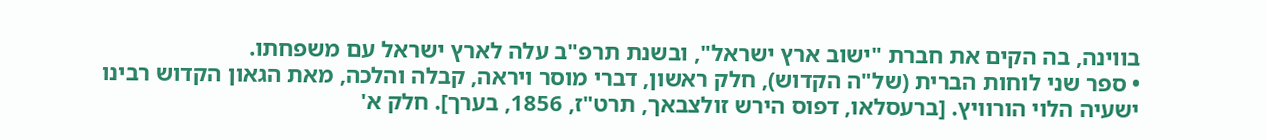בווינה, בה הקים את חברת "ישוב ארץ ישראל", ובשנת תרפ"ב עלה לארץ ישראל עם משפחתו.
• ספר שני לוחות הברית (של"ה הקדוש), חלק ראשון, דברי מוסר ויראה, קבלה והלכה, מאת הגאון הקדוש רבינו ישעיה הלוי הורוויץ. [ברעסלאו, דפוס הירש זולצבאך, תרט"ז, 1856, בערך]. חלק א'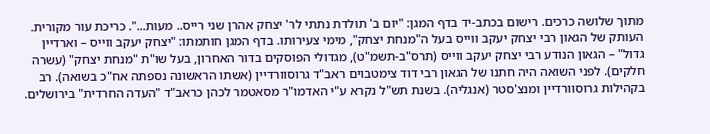מתוך שלושה כרכים. רישום בכתב-יד בדף המגן: "יום ב' תולדת נתתי לר' יצחק אהרן שני רייס.. מעות...". כריכת עור מקורית.
העותק של הגאון רבי יצחק יעקב ווייס בעל ה"מנחת יצחק", מימי צעירותו. בדף המגן חותמתו: "יצחק יעקב ווייס – וארדיין גדול" – הגאון הנודע רבי יצחק יעקב ווייס (תרס"ב-תשמ"ט), מגדולי הפוסקים בדור האחרון, בעל שו"ת "מנחת יצחק" (עשרה חלקים). לפני השואה היה חתנו של הגאון רבי דוד צימטבוים ראב"ד גרוסוורדיין (אשתו הראשונה נספתה אח"כ בשואה). רב בקהילות גרוסוורדיין ומנצ'סטר (אנגליה). בשנת תש"ל נקרא ע"י האדמו"ר מסאטמר לכהן כראב"ד "העדה החרדית" בירושלים.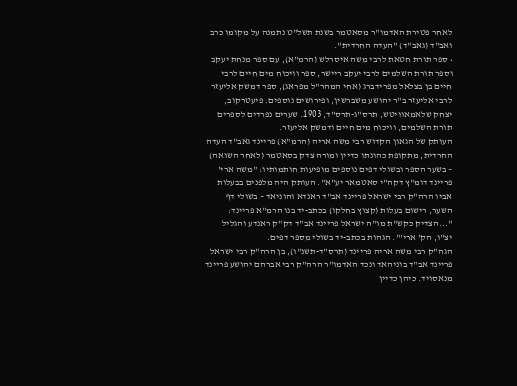לאחר פטירת האדמו"ר מסאטמר בשנת תשל"ט נתמנה על מקומו כרב ואב"ד (גאב"ד) "העדה החרדית".
• ספר תורת חטאת לרבי משה איסרלש (הרמ"א), עם ספר מנחת יעקב וספר תורת השלמים לרבי יעקב ריישר, ספר וויכוח מים חיים לרבי חיים בן בצלאל מפרידברג (אחי המהר"ל מפראג), ספר דמשק אליעזר לרבי אליעזר ב"ר יהושע משברשין, ופירושים נוספים. פיעטרקוב, יצחק שלאמאוויטש, תרס"ג-תרס"ד, 1903. שערים נפרדים לספרים תורת השלמים, וויכוח מים חיים ודמשק אליעזר.
העותק של הגאון הקדוש רבי משה אריה (הרמ"א) פריינד גאב"ד העדה החרדית, מתקופת כהונתו כדיין ומורה צדק בסאטמר (לאחר השואה) – בשער הספר ובשולי דפים נוספים מופיעות חותמותיו: "משה ארי' פריינד דומ"ץ דקה"י סאטמאר יע"א". העותק היה מלפנים בבעלות אביו הרה"ק רבי ישראל פריינד אב"ד ראנדא והוניאד – בשולי דף השער, רישום בעלות (קצוץ בחלקו) בכתב-יד בנו הרמ"א פריינד: "...הצדיק כקש"ת מו"ה ישראל פריינד אב"ד דק"ק ראנדע והגליל יצ"ו, הק' ארי'". הגהות בכתב-יד בשולי מספר דפים.
הגה"ק רבי משה אריה פריינד (תרס"ד-תשנ"ו), בן הרה"ק רבי ישראל פריינד אב"ד בוניהאד ונכד האדמו"ר הרה"ק רבי אברהם יהושע פריינד מנאסויד. כיהן כדיין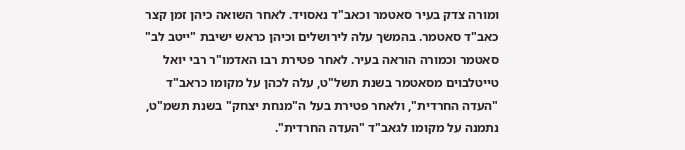ומורה צדק בעיר סאטמר וכאב"ד נאסויד. לאחר השואה כיהן זמן קצר כאב"ד סאטמר. בהמשך עלה לירושלים וכיהן כראש ישיבת "ייטב לב" סאטמר וכמורה הוראה בעיר. לאחר פטירת רבו האדמו"ר רבי יואל טייטלבוים מסאטמר בשנת תשל"ט, עלה לכהן על מקומו כראב"ד "העדה החרדית", ולאחר פטירת בעל ה"מנחת יצחק" בשנת תשמ"ט, נתמנה על מקומו לגאב"ד "העדה החרדית".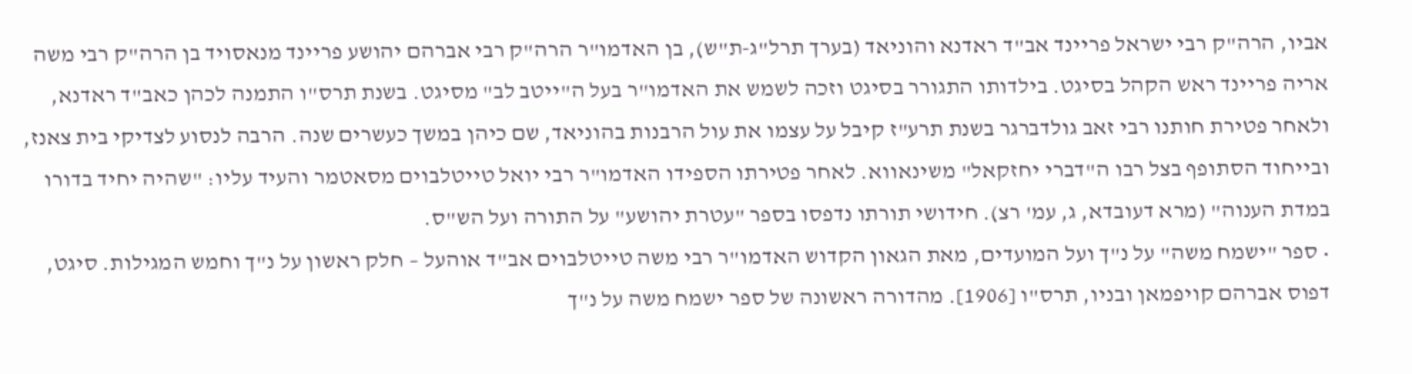אביו, הרה"ק רבי ישראל פריינד אב"ד ראדנא והוניאד (בערך תרל"ג-ת"ש), בן האדמו"ר הרה"ק רבי אברהם יהושע פריינד מנאסויד בן הרה"ק רבי משה אריה פריינד ראש הקהל בסיגט. בילדותו התגורר בסיגט וזכה לשמש את האדמו"ר בעל ה"ייטב לב" מסיגט. בשנת תרס"ו התמנה לכהן כאב"ד ראדנא, ולאחר פטירת חותנו רבי זאב גולדברגר בשנת תרע"ז קיבל על עצמו את עול הרבנות בהוניאד, שם כיהן במשך כעשרים שנה. הרבה לנסוע לצדיקי בית צאנז, ובייחוד הסתופף בצל רבו ה"דברי יחזקאל" משינאווא. לאחר פטירתו הספידו האדמו"ר רבי יואל טייטלבוים מסאטמר והעיד עליו: "שהיה יחיד בדורו במדת הענוה" (מרא דעובדא, ג, עמ' רצ). חידושי תורתו נדפסו בספר "עטרת יהושע" על התורה ועל הש"ס.
• ספר "ישמח משה" על נ"ך ועל המועדים, מאת הגאון הקדוש האדמו"ר רבי משה טייטלבוים אב"ד אוהעל – חלק ראשון על נ"ך וחמש המגילות. סיגט, דפוס אברהם קויפמאן ובניו, תרס"ו [1906]. מהדורה ראשונה של ספר ישמח משה על נ"ך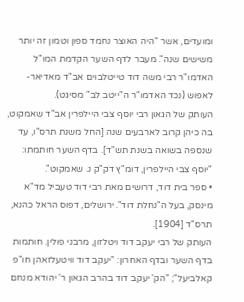ומועדים, אשר "היה האוצר נחמד ספון וטמון זה יותר משישים שנה". מעבר לדף השער הקדמת המו"ל האדמו"ר רבי משה דוד טייטלבוים אב"ד מאדיאר-לאפוש (נכד האדמו"ר ה"ייטב לב" מסיגט).
העותק של הגאון רבי יוסף צבי היילפרין אב"ד שאמקוט, בה כיהן קרוב לארבעים שנה [החל משנת תרס"ו, עד שנספה בשואה בשנת תש"ד]. בדף השער חותמתו: "יוסף צבי היילפרין, דומ"ץ דק"ק נ. שאמקוט".
• ספר בית דוד, דרושים מאת רבי דוד טעביל מד"א מינסק, בעל ה"נחלת דוד". ירושלים, דפוס הראל כהנא, תרס"ד [1904].
העותק של רבי יעקב דוד ויטלזון, מרבני פולין. חותמות בדף השער ובדף האחרון: "יעקב דוד וויטעלזאהן חו"פ קאלביעל"; "הק' יעקב דוד בהרב הגאון ר' יהודא מנחם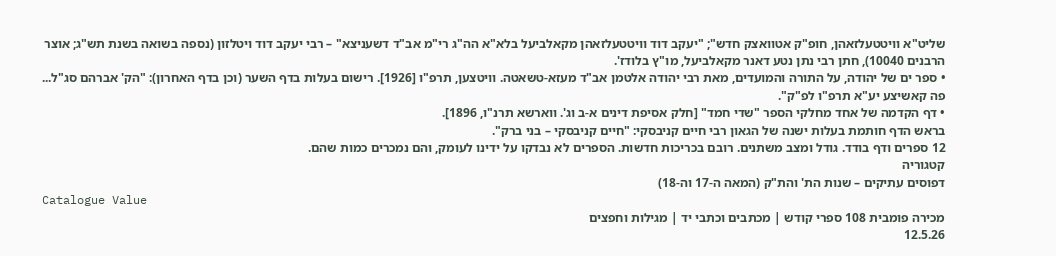שליט"א וויטטעלזאהן, חופ"ק אטוואצק חדש"; "יעקב דוד וויטטעלזאהן מקאלביעל בלא"א הה"ג רי"מ אב"ד דשעניצא" – רבי יעקב דוד ויטלזון (נספה בשואה בשנת תש"ג; אוצר הרבנים 10040), חתן רבי נתן נטע דאנר מקאלביעל, מו"ץ בלודז'.
• ספר ים של יהודה, על התורה והמועדים, מאת רבי יהודה אלטמן אב"ד מעזא-טשאטה. וויטצען, תרפ"ו [1926]. רישום בעלות בדף השער (וכן בדף האחרון): "הק' אברהם סג"ל... פה קאשיצע יע"א תרפ"ו לפ"ק".
• דף הקדמה של אחד מחלקי הספר "שדי חמד" [חלק אסיפת דינים א-ב וג'. ווארשא תרנ"ו, 1896].
בראש הדף חותמת בעלות ישנה של הגאון רבי חיים קניבסקי: "חיים קניבסקי – בני ברק".
12 ספרים ודף בודד. גודל ומצב משתנים. רובם בכריכות חדשות. הספרים לא נבדקו על ידינו לעומק, והם נמכרים כמות שהם.
קטגוריה
דפוסים עתיקים – שנות הת' והת"ק (המאה ה-17 וה-18)
Catalogue Value
מכירה פומבית 108 ספרי קודש | מכתבים וכתבי יד | מגילות וחפצים
12.5.26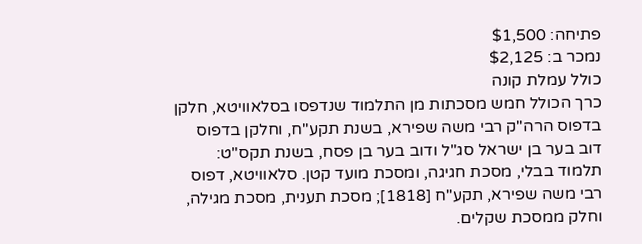פתיחה: $1,500
נמכר ב: $2,125
כולל עמלת קונה
כרך הכולל חמש מסכתות מן התלמוד שנדפסו בסלאוויטא, חלקן בדפוס הרה"ק רבי משה שפירא, בשנת תקע"ח, וחלקן בדפוס דוב בער בן ישראל סג"ל ודוב בער בן פסח, בשנת תקס"ט:
תלמוד בבלי, מסכת חגיגה, ומסכת מועד קטן. סלאוויטא, דפוס רבי משה שפירא, תקע"ח [1818]; מסכת תענית, מסכת מגילה, וחלק ממסכת שקלים.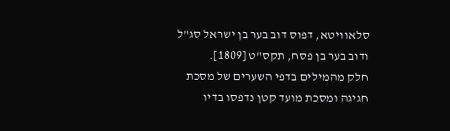סלאוויטא, דפוס דוב בער בן ישראל סג"ל ודוב בער בן פסח, תקס"ט [1809].
חלק מהמילים בדפי השערים של מסכת חגיגה ומסכת מועד קטן נדפסו בדיו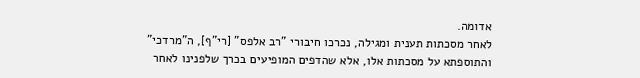אדומה.
לאחר מסכתות תענית ומגילה, נכרכו חיבורי "רב אלפס" [רי"ף], ה"מרדכי" והתוספתא על מסכתות אלו, אלא שהדפים המופיעים בכרך שלפנינו לאחר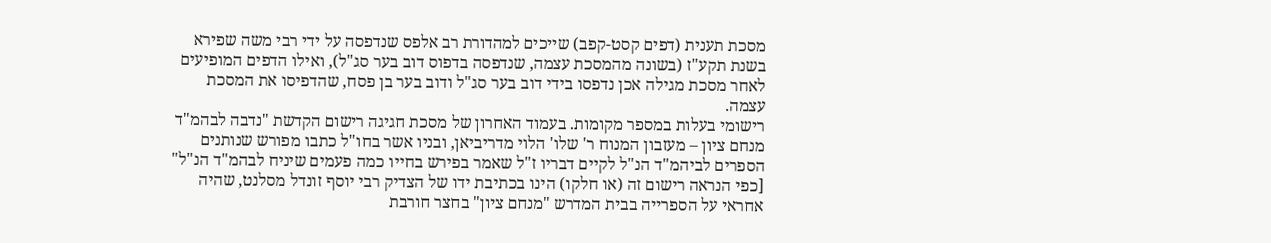מסכת תענית (דפים קסט-קפב) שייכים למהדורת רב אלפס שנדפסה על ידי רבי משה שפירא בשנת תקע"ז (בשונה מהמסכת עצמה, שנדפסה בדפוס דוב בער סג"ל), ואילו הדפים המופיעים לאחר מסכת מגילה אכן נדפסו בידי דוב בער סג"ל ודוב בער בן פסח, שהדפיסו את המסכת עצמה.
רישומי בעלות במספר מקומות. בעמוד האחרון של מסכת חגיגה רישום הקדשת "נדבה לבהמ"ד מנחם ציון – מעזבון המנוח ר' שלו' הלוי מדריביאן, ובניו אשר בחו"ל כתבו מפורש שנותנים הספרים לביהמ"ד הנ"ל לקיים דבריו ז"ל שאמר בפירש בחייו כמה פעמים שיניח לבהמ"ד הנ"ל" [כפי הנראה רישום זה (או חלקו) הינו בכתיבת ידו של הצדיק רבי יוסף זונדל מסלנט, שהיה אחראי על הספרייה בבית המדרש "מנחם ציון" בחצר חורבת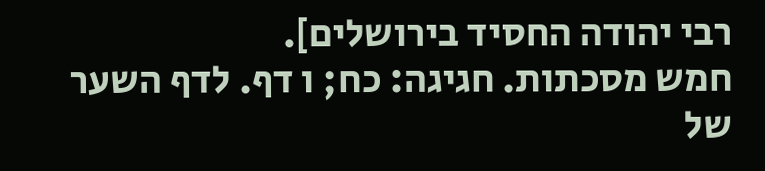רבי יהודה החסיד בירושלים].
חמש מסכתות. חגיגה: כח; ו דף. לדף השער של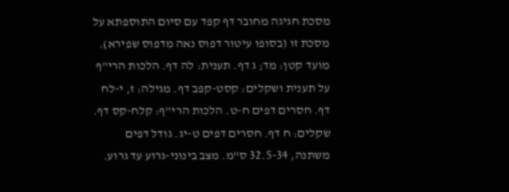מסכת חגיגה מחובר דף קפד עם סיום התוספתא על מסכת זו (בסופו עיטור דפוס נאה מדפוס שפירא). מועד קטן: מד; ג דף. תענית: לה דף. הלכות הרי"ף על תענית ושקלים: קסט-קפב דף. מגילה: ז, י-לח דף. חסרים דפים ח-ט. הלכות הרי"ף: קלח-קס דף. שקלים: ח דף. חסרים דפים ט-יג. גודל דפים משתנה, 32.5-34 ס"מ. מצב בינוני-גרוע עד גרוע.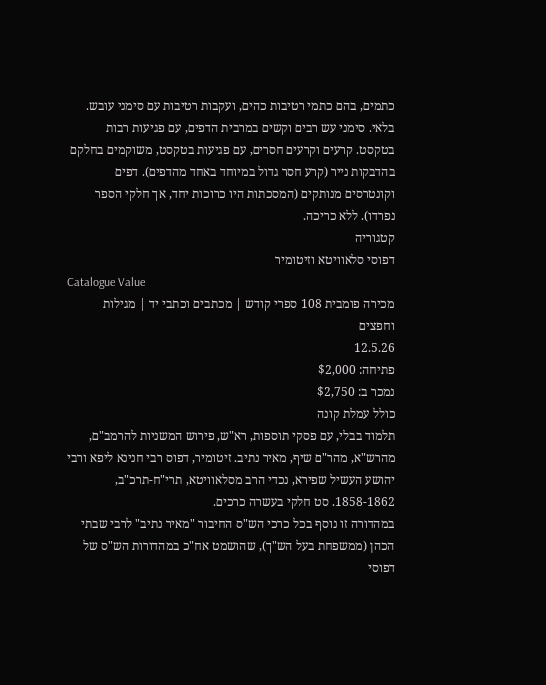כתמים, בהם כתמי רטיבות כהים, ועקבות רטיבות עם סימני עובש. בלאי. סימני עש רבים וקשים במרבית הדפים, עם פגיעות רבות בטקסט. קרעים וקרעים חסרים, עם פגיעות בטקסט, משוקמים בחלקם בהדבקות נייר (קרע חסר גדול במיוחד באחד מהדפים). דפים וקונטרסים מנותקים (המסכתות היו כרוכות יחד, אך חלקי הספר נפרדו). ללא כריכה.
קטגוריה
דפוסי סלאוויטא וזיטומיר
Catalogue Value
מכירה פומבית 108 ספרי קודש | מכתבים וכתבי יד | מגילות וחפצים
12.5.26
פתיחה: $2,000
נמכר ב: $2,750
כולל עמלת קונה
תלמוד בבלי, עם פסקי תוספות, רא"ש, פירוש המשניות להרמב"ם, מהרש"א, מהר"ם שיף, מאיר נתיב. זיטומיר, דפוס רבי חנינא ליפא ורבי יהושע העשיל שפירא, נכדי הרב מסלאוויטא, תרי"ח-תרכ"ב, 1858-1862. סט חלקי בעשרה כרכים.
במהדורה זו נוסף בכל כרכי הש"ס החיבור "מאיר נתיב" לרבי שבתי הכהן (ממשפחת בעל הש"ך), שהושמט אח"כ במהדורות הש"ס של דפוסי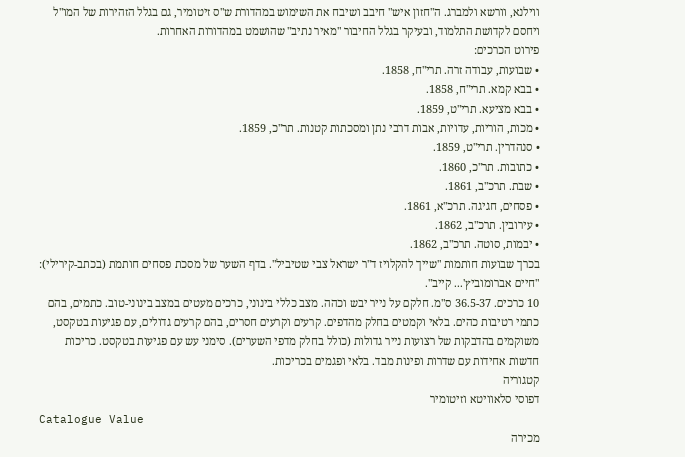ווילנא, וורשא ולמברג. ה"חזון איש" חיבב ושיבח את השימוש במהדורת ש"ס זיטומיר, גם בגלל הזהירות של המו"ל ויחסם לקדושת התלמוד, ובעיקר בגלל החיבור "מאיר נתיב" שהושמט במהדורות האחרות.
פירוט הכרכים:
• שבועות, עבודה זרה. תרי"ח, 1858.
• בבא קמא. תרי"ח, 1858.
• בבא מציעא. תרי"ט, 1859.
• מכות, הוריות, עדויות, אבות דרבי נתן ומסכתות קטנות. תר"כ, 1859.
• סנהדרין. תרי"ט, 1859.
• כתובות. תר"כ, 1860.
• שבת. תרכ"ב, 1861.
• פסחים, חגיגה. תרכ"א, 1861.
• עירובין. תרכ"ב, 1862.
• יבמות, סוטה. תרכ"ב, 1862.
בכרך שבועות חותמות "שייך להקלויז ד"ר ישראל צבי שטיביל". בדף השער של מסכת פסחים חותמת (בכתב-קירילי): "חיים אברומוביץ'... קייב".
10 כרכים. 36.5-37 ס"מ. חלקם על נייר יבש וכהה. מצב כללי בינוני, כרכים מעטים במצב בינוני-טוב. כתמים, בהם כתמי רטיבות כהים. בלאי וקמטים בחלק מהדפים. קרעים וקרעים חסרים, בהם קרעים גדולים, עם פגיעות בטקסט, משוקמים בהדבקות של רצועות נייר גדולות (כולל בחלק מדפי השערים). סימני עש עם פגיעות בטקסט. כריכות חדשות אחידות עם שדרות ופינות מבד. בלאי ופגמים בכריכות.
קטגוריה
דפוסי סלאוויטא וזיטומיר
Catalogue Value
מכירה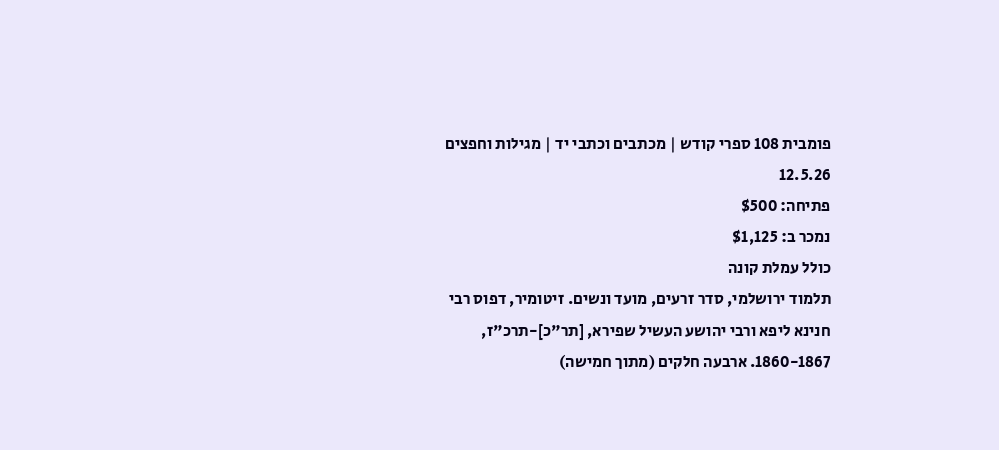פומבית 108 ספרי קודש | מכתבים וכתבי יד | מגילות וחפצים
12.5.26
פתיחה: $500
נמכר ב: $1,125
כולל עמלת קונה
תלמוד ירושלמי, סדר זרעים, מועד ונשים. זיטומיר, דפוס רבי חנינא ליפא ורבי יהושע העשיל שפירא, [תר"כ]-תרכ"ז, 1860-1867. ארבעה חלקים (מתוך חמישה)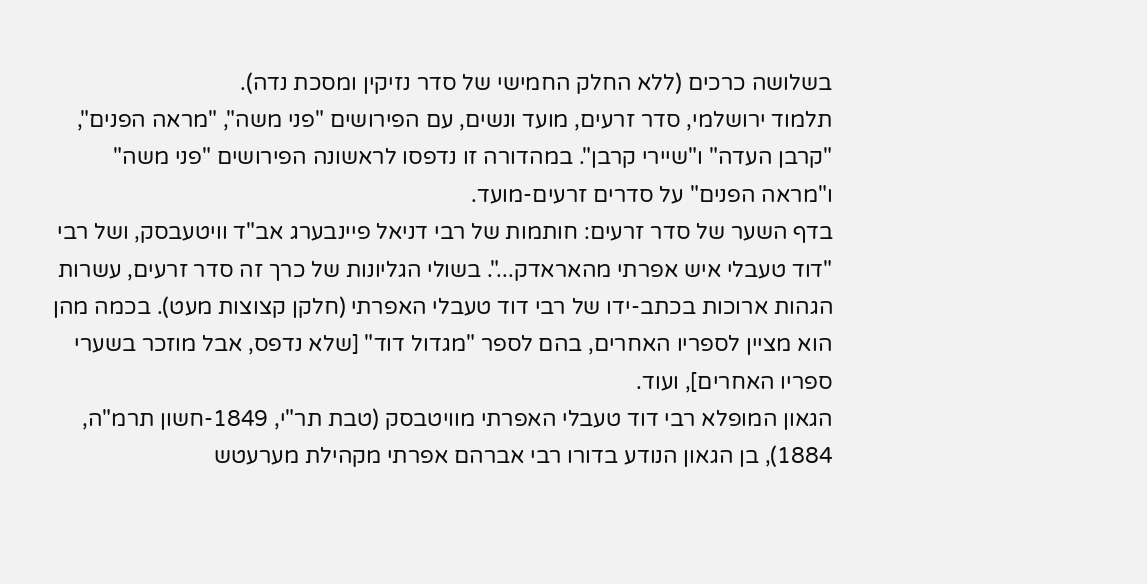בשלושה כרכים (ללא החלק החמישי של סדר נזיקין ומסכת נדה).
תלמוד ירושלמי, סדר זרעים, מועד ונשים, עם הפירושים "פני משה", "מראה הפנים", "קרבן העדה" ו"שיירי קרבן". במהדורה זו נדפסו לראשונה הפירושים "פני משה" ו"מראה הפנים" על סדרים זרעים-מועד.
בדף השער של סדר זרעים: חותמות של רבי דניאל פיינבערג אב"ד וויטעבסק, ושל רבי "דוד טעבלי איש אפרתי מהאראדק...". בשולי הגליונות של כרך זה סדר זרעים, עשרות הגהות ארוכות בכתב-ידו של רבי דוד טעבלי האפרתי (חלקן קצוצות מעט). בכמה מהן הוא מציין לספריו האחרים, בהם לספר "מגדול דוד" [שלא נדפס, אבל מוזכר בשערי ספריו האחרים], ועוד.
הגאון המופלא רבי דוד טעבלי האפרתי מוויטבסק (טבת תר"י, 1849-חשון תרמ"ה, 1884), בן הגאון הנודע בדורו רבי אברהם אפרתי מקהילת מערעטש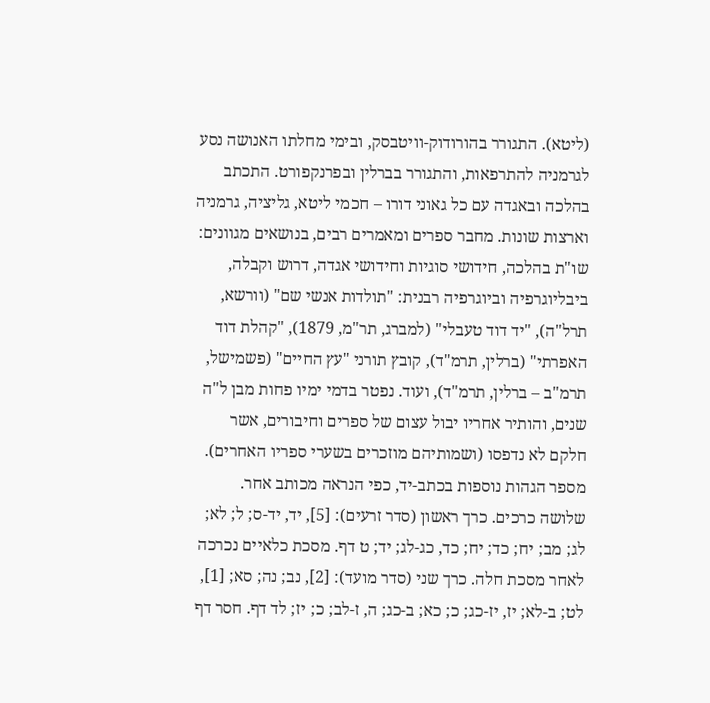(ליטא). התגורר בהורודוק-וויטבסק, ובימי מחלתו האנושה נסע לגרמניה להתרפאות, והתגורר בברלין ובפרנקפורט. התכתב בהלכה ובאגדה עם כל גאוני דורו – חכמי ליטא, גליציה, גרמניה וארצות שונות. מחבר ספרים ומאמרים רבים, בנושאים מגוונים: שו"ת בהלכה, חידושי סוגיות וחידושי אגדה, דרוש וקבלה, ביבליוגרפיה וביוגרפיה רבנית: "תולדות אנשי שם" (וורשא, תרל"ה), "יד דוד טעבלי" (למברג, תר"מ, 1879), "קהלת דוד האפרתי" (ברלין, תרמ"ד), קובץ תורני "עץ החיים" (פשמישל, תרמ"ב – ברלין, תרמ"ד), ועוד. נפטר בדמי ימיו פחות מבן ל"ה שנים, והותיר אחריו יבול עצום של ספרים וחיבורים, אשר חלקם לא נדפסו (ושמותיהם מוזכרים בשערי ספריו האחרים).
מספר הגהות נוספות בכתב-יד, כפי הנראה מכותב אחר.
שלושה כרכים. כרך ראשון (סדר זרעים): [5], יד, יד-ס; ל; לא; לג; מב; יח; כד; יח; כד, כג-לג; יד; ט דף. מסכת כלאיים נכרכה לאחר מסכת חלה. כרך שני (סדר מועד): [2], נב; נה; סא; [1], לט; ב-לא; יז, יז-כג; כ; כא; ב-כג; ה, ז-לב; כ; יז; לד דף. חסר דף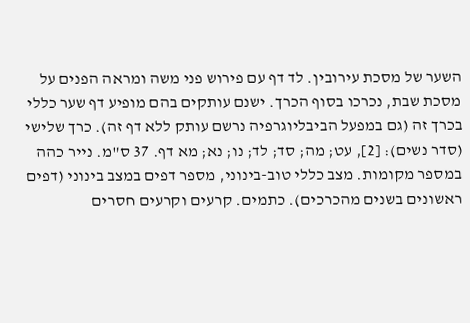השער של מסכת עירובין. לד דף עם פירוש פני משה ומראה הפנים על מסכת שבת, נכרכו בסוף הכרך. ישנם עותקים בהם מופיע דף שער כללי בכרך זה (גם במפעל הביבליוגרפיה נרשם עותק ללא דף זה). כרך שלישי (סדר נשים): [2], עט; מה; סד; לד; נו; נא; מא דף. 37 ס"מ. נייר כהה במספר מקומות. מצב כללי טוב-בינוני, מספר דפים במצב בינוני (דפים ראשונים בשנים מהכרכים). כתמים. קרעים וקרעים חסרים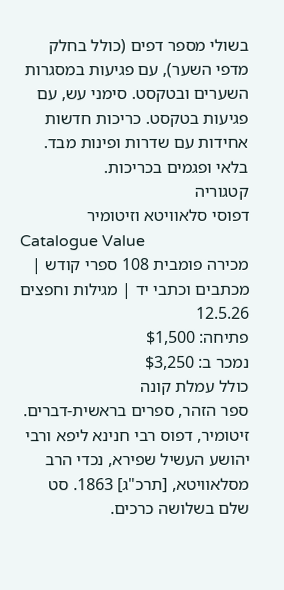בשולי מספר דפים (כולל בחלק מדפי השער), עם פגיעות במסגרות השערים ובטקסט. סימני עש, עם פגיעות בטקסט. כריכות חדשות אחידות עם שדרות ופינות מבד. בלאי ופגמים בכריכות.
קטגוריה
דפוסי סלאוויטא וזיטומיר
Catalogue Value
מכירה פומבית 108 ספרי קודש | מכתבים וכתבי יד | מגילות וחפצים
12.5.26
פתיחה: $1,500
נמכר ב: $3,250
כולל עמלת קונה
ספר הזהר, ספרים בראשית-דברים. זיטומיר, דפוס רבי חנינא ליפא ורבי יהושע העשיל שפירא, נכדי הרב מסלאוויטא, [תרכ"ג] 1863. סט שלם בשלושה כרכים.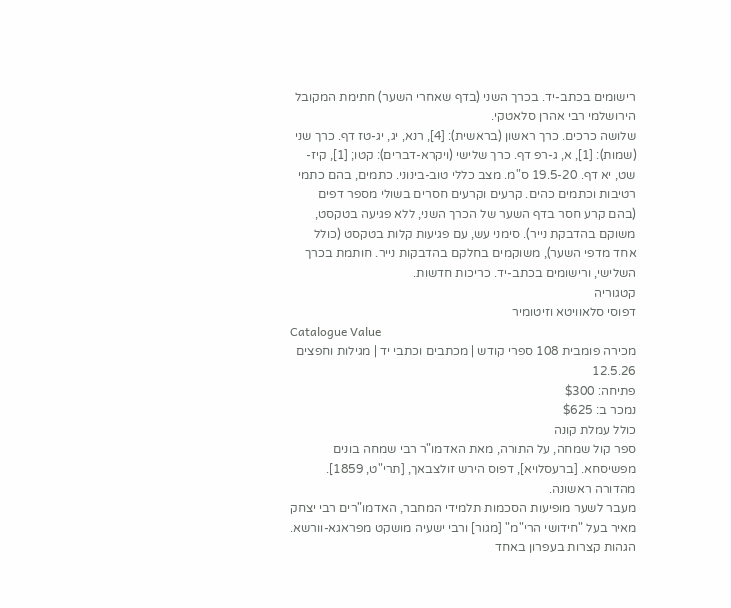רישומים בכתב-יד. בכרך השני (בדף שאחרי השער) חתימת המקובל הירושלמי רבי אהרן סלאטקי.
שלושה כרכים. כרך ראשון (בראשית): [4], רנא, יג, יג-טז דף. כרך שני (שמות): [1], א, ג-רפ דף. כרך שלישי (ויקרא-דברים): קטו; [1], קיז-שט, יא דף. 19.5-20 ס"מ. מצב כללי טוב-בינוני. כתמים, בהם כתמי רטיבות וכתמים כהים. קרעים וקרעים חסרים בשולי מספר דפים (בהם קרע חסר בדף השער של הכרך השני, ללא פגיעה בטקסט, משוקם בהדבקת נייר). סימני עש, עם פגיעות קלות בטקסט (כולל אחד מדפי השער), משוקמים בחלקם בהדבקות נייר. חותמת בכרך השלישי, ורישומים בכתב-יד. כריכות חדשות.
קטגוריה
דפוסי סלאוויטא וזיטומיר
Catalogue Value
מכירה פומבית 108 ספרי קודש | מכתבים וכתבי יד | מגילות וחפצים
12.5.26
פתיחה: $300
נמכר ב: $625
כולל עמלת קונה
ספר קול שמחה, על התורה, מאת האדמו"ר רבי שמחה בונים מפשיסחא. [ברעסלויא], דפוס הירש זולצבאך, [תרי"ט, 1859]. מהדורה ראשונה.
מעבר לשער מופיעות הסכמות תלמידי המחבר, האדמו"רים רבי יצחק מאיר בעל "חידושי הרי"מ" [מגור] ורבי ישעיה מושקט מפראגא-וורשא.
הגהות קצרות בעפרון באחד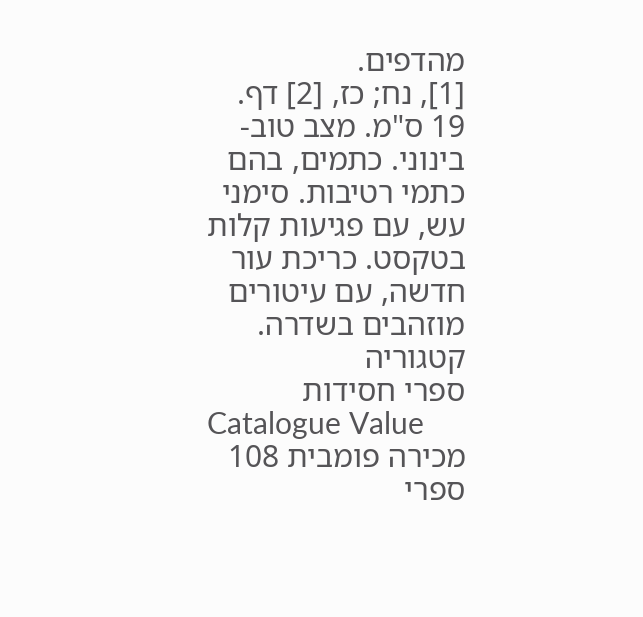מהדפים.
[1], נח; כז, [2] דף. 19 ס"מ. מצב טוב-בינוני. כתמים, בהם כתמי רטיבות. סימני עש, עם פגיעות קלות בטקסט. כריכת עור חדשה, עם עיטורים מוזהבים בשדרה.
קטגוריה
ספרי חסידות
Catalogue Value
מכירה פומבית 108 ספרי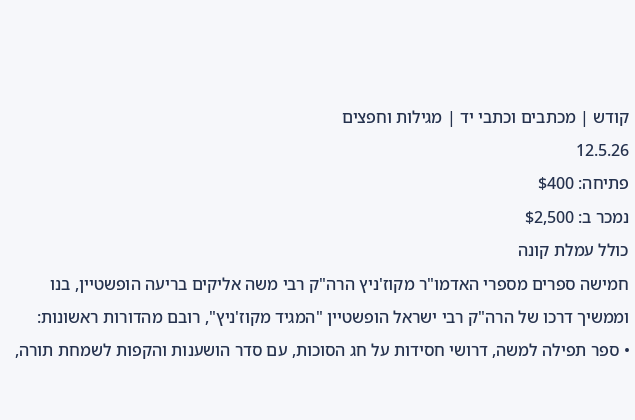קודש | מכתבים וכתבי יד | מגילות וחפצים
12.5.26
פתיחה: $400
נמכר ב: $2,500
כולל עמלת קונה
חמישה ספרים מספרי האדמו"ר מקוז'ניץ הרה"ק רבי משה אליקים בריעה הופשטיין, בנו וממשיך דרכו של הרה"ק רבי ישראל הופשטיין "המגיד מקוז'ניץ", רובם מהדורות ראשונות:
• ספר תפילה למשה, דרושי חסידות על חג הסוכות, עם סדר הושענות והקפות לשמחת תורה,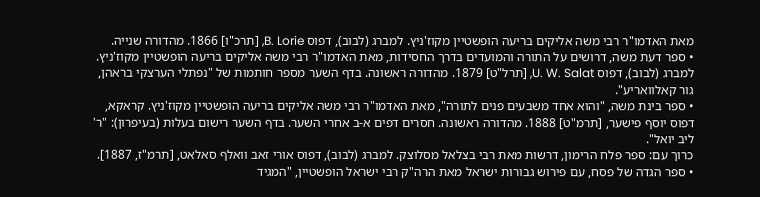מאת האדמו"ר רבי משה אליקים בריעה הופשטיין מקוז'ניץ. למברג (לבוב), דפוס B. Lorie, [תרכ"ו] 1866. מהדורה שנייה.
• ספר דעת משה, דרושים על התורה והמועדים בדרך החסידות, מאת האדמו"ר רבי משה אליקים בריעה הופשטיין מקוז'ניץ. למברג (לבוב), דפוס U. W. Salat, [תרל"ט] 1879. מהדורה ראשונה. בדף השער מספר חותמות של "נפתלי הערצקי בראהן, גור קאלוואריע".
• ספר בינת משה, "והוא אחד משבעים פנים לתורה", מאת האדמו"ר רבי משה אליקים בריעה הופשטיין מקוז'ניץ. קראקא, דפוס יוסף פישער, [תרמ"ט] 1888. מהדורה ראשונה. חסרים דפים א-ב אחרי השער. בדף השער רישום בעלות (בעיפרון): "ר' ליב יואל".
כרוך עם: ספר פלח הרימון, דרשות מאת רבי בצלאל מסלוצק. למברג (לבוב), דפוס אורי זאב וואלף סאלאט, [תרמ"ז, 1887].
• ספר הגדה של פסח, עם פירוש גבורות ישראל מאת הרה"ק רבי ישראל הופשטיין, "המגיד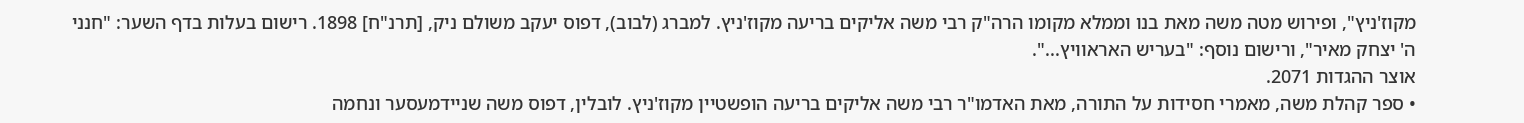מקוז'ניץ", ופירוש מטה משה מאת בנו וממלא מקומו הרה"ק רבי משה אליקים בריעה מקוז'ניץ. למברג (לבוב), דפוס יעקב משולם ניק, [תרנ"ח] 1898. רישום בעלות בדף השער: "חנני ה' יצחק מאיר", ורישום נוסף: "בעריש האראוויץ...".
אוצר ההגדות 2071.
• ספר קהלת משה, מאמרי חסידות על התורה, מאת האדמו"ר רבי משה אליקים בריעה הופשטיין מקוז'ניץ. לובלין, דפוס משה שניידמעסער ונחמה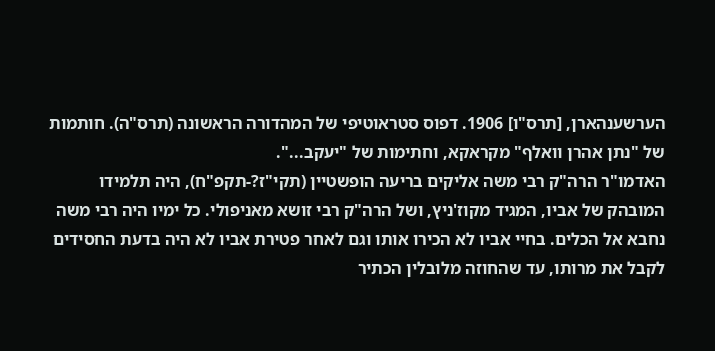הערשענהארן, [תרס"ו] 1906. דפוס סטראוטיפי של המהדורה הראשונה (תרס"ה). חותמות של "נתן אהרן וואלף" מקראקא, וחתימות של "יעקב...".
האדמו"ר הרה"ק רבי משה אליקים בריעה הופשטיין (תקי"ז?-תקפ"ח), היה תלמידו המובהק של אביו, המגיד מקוז'ניץ, ושל הרה"ק רבי זושא מאניפולי. כל ימיו היה רבי משה נחבא אל הכלים. בחיי אביו לא הכירו אותו וגם לאחר פטירת אביו לא היה בדעת החסידים לקבל את מרותו, עד שהחוזה מלובלין הכתיר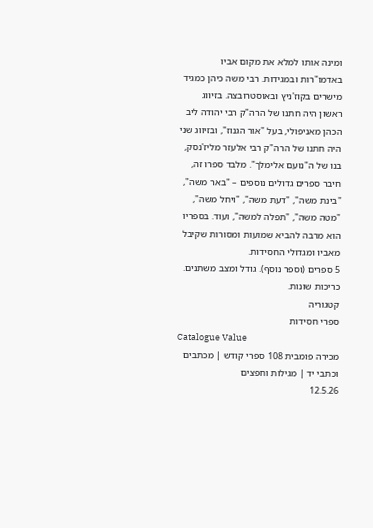ומינה אותו למלא את מקום אביו באדמו"רות ובמגידות. רבי משה כיהן כמגיד מישרים בקוז'ניץ ובאוסטרובצה. בזיווג ראשון היה חתנו של הרה"ק רבי יהודה ליב הכהן מאניפולי, בעל "אור הגנוז", ובזיווג שני היה חתנו של הרה"ק רבי אלעזר מליז'נסק, בנו של ה"נועם אלימלך". מלבד ספרו זה, חיבר ספרים גדולים נוספים – "באר משה", "בינת משה", "דעת משה", "ויחל משה", "מטה משה", "תפלה למשה", ועוד. בספריו הוא מרבה להביא שמועות ומסורות שקיבל מאביו ומגדולי החסידות.
5 ספרים (וספר נוסף). גודל ומצב משתנים. כריכות שונות.
קטגוריה
ספרי חסידות
Catalogue Value
מכירה פומבית 108 ספרי קודש | מכתבים וכתבי יד | מגילות וחפצים
12.5.26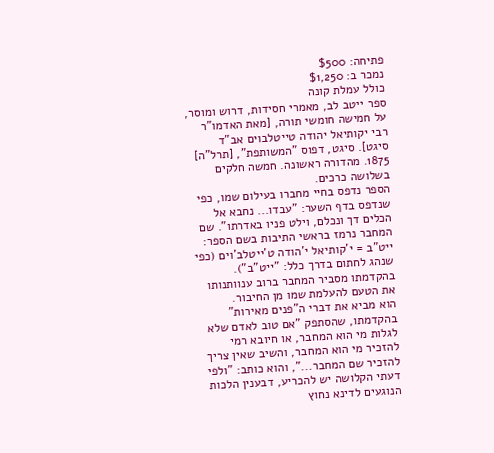פתיחה: $500
נמכר ב: $1,250
כולל עמלת קונה
ספר ייטב לב, מאמרי חסידות, דרוש ומוסר, על חמישה חומשי תורה, [מאת האדמו"ר רבי יקותיאל יהודה טייטלבוים אב"ד סיגט]. סיגט, דפוס "המשותפת", [תרל"ה] 1875. מהדורה ראשונה. חמשה חלקים בשלושה כרכים.
הספר נדפס בחיי מחברו בעילום שמו, כפי שנדפס בדף השער: "עבדו... נחבא אל הכלים דך ונכלם, וילט פניו באדרתו". שם המחבר נרמז בראשי התיבות בשם הספר: ייט"ב = י'קותיאל י'הודה ט'ייטלב'וים (כפי שנהג לחתום בדרך כלל: "ייט"ב"). בהקדמתו מסביר המחבר ברוב ענוותנותו את הטעם להעלמת שמו מן החיבור.
הוא מביא את דברי ה"פנים מאירות" בהקדמתו, שהסתפק "אם טוב לאדם שלא לגלות מי הוא המחבר, או חיובא רמי להזכיר מי הוא המחבר, והשיב שאין צריך להזכיר שם המחבר...", והוא כותב: "ולפי דעתי הקלושה יש להכריע, דבענין הלכות הנוגעים לדינא נחוץ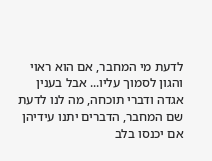לדעת מי המחבר, אם הוא ראוי והגון לסמוך עליו... אבל בענין אגדה ודברי תוכחה, מה לנו לדעת שם המחבר, הדברים יתנו עידיהן אם יכנסו בלב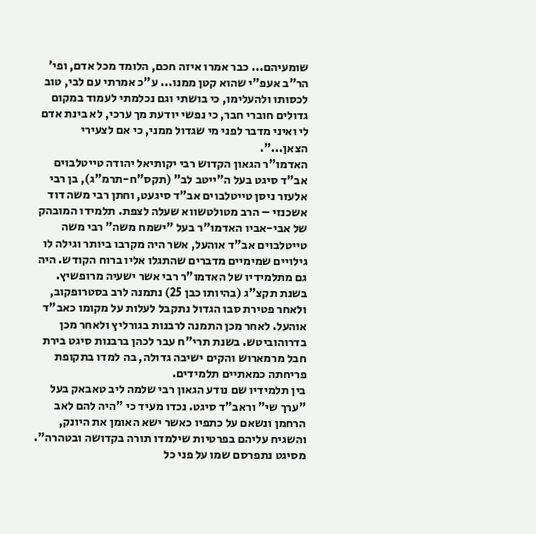שומעיהם... כבר אמרו איזה חכם, הלומד מכל אדם, ופי' הר"ב אעפ"י שהוא קטן ממנו... ע"כ אמרתי עם לבי, טוב לכסותו ולהעלימו, כי בושתי וגם נכלמתי לעמוד במקום גדולים חוברי חבר, כי נפשי יודעת מך ערכי, לא בינת אדם לי ואיני מדבר לפני מי שגדול ממני, כי אם לצעירי הצאן...".
האדמו"ר הגאון הקדוש רבי יקותיאל יהודה טייטלבוים אב"ד סיגט בעל ה"ייטב לב" (תקס"ח-תרמ"ג), בן רבי אלעזר ניסן טייטלבוים אב"ד סיגעט, וחתן רבי משה דוד אשכנזי – הרב מטולטשווא שעלה לצפת. תלמידו המובהק של אבי-אביו האדמו"ר בעל "ישמח משה" רבי משה טייטלבוים אב"ד אוהעל, אשר היה מקרבו ביותר וגילה לו גילויים שמימיים מדברים שהתגלו אליו ברוח הקודש. היה גם מתלמידיו של האדמו"ר רבי אשר ישעיה מרופשיץ.
בשנת תקצ"ג (בהיותו כבן 25) נתמנה לרב בסטרופקוב, ולאחר פטירת סבו הגדול נתקבל לעלות על מקומו כאב"ד אוהעל. לאחר מכן התמנה לרבנות בגורליץ ולאחר מכן בדרוהוביטש. בשנת תרי"ח עבר לכהן ברבנות סיגט בירת חבל מרמארוש והקים ישיבה גדולה, בה למדו בתקופת פריחתה כמאתיים תלמידים.
בין תלמידיו שם נודע הגאון רבי שלמה ליב טאבאק בעל "ערך שי" וראב"ד סיגט. נכדו מעיד כי "היה להם לאב הרחמן ונשאם על כתפיו כאשר ישא האומן את היונק, והשגיח עליהם בפרטיות שילמדו תורה בקדושה ובטהרה". מסיגט נתפרסם שמו על פני כל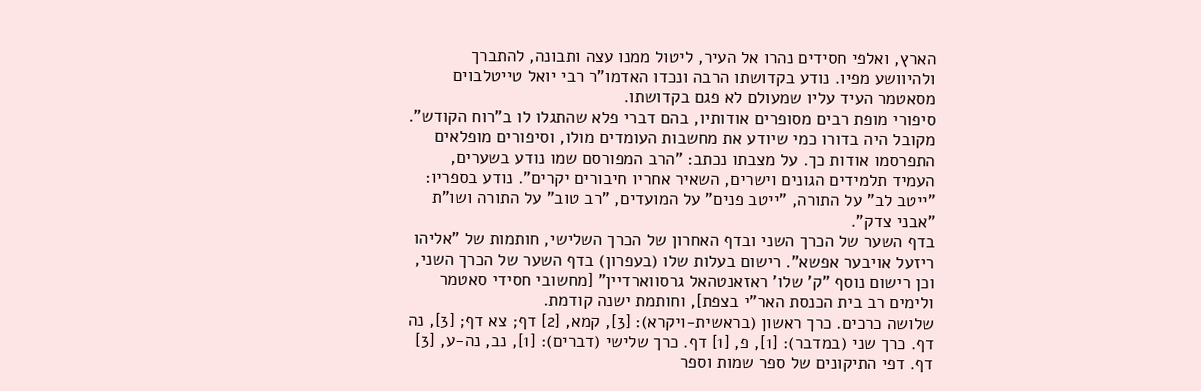הארץ, ואלפי חסידים נהרו אל העיר, ליטול ממנו עצה ותבונה, להתברך ולהיוושע מפיו. נודע בקדושתו הרבה ונכדו האדמו"ר רבי יואל טייטלבוים מסאטמר העיד עליו שמעולם לא פגם בקדושתו.
סיפורי מופת רבים מסופרים אודותיו, בהם דברי פלא שהתגלו לו ב"רוח הקודש". מקובל היה בדורו כמי שיודע את מחשבות העומדים מולו, וסיפורים מופלאים התפרסמו אודות כך. על מצבתו נכתב: "הרב המפורסם שמו נודע בשערים, העמיד תלמידים הגונים וישרים, השאיר אחריו חיבורים יקרים". נודע בספריו: "ייטב לב" על התורה, "ייטב פנים" על המועדים, "רב טוב" על התורה ושו"ת "אבני צדק".
בדף השער של הכרך השני ובדף האחרון של הכרך השלישי, חותמות של "אליהו ריזעל אויבער אפשא". רישום בעלות שלו (בעפרון) בדף השער של הכרך השני, וכן רישום נוסף "ק' שלו' ראזאנטהאל גרסווארדיין" [מחשובי חסידי סאטמר ולימים רב בית הכנסת האר"י בצפת], וחותמת ישנה קודמת.
שלושה כרכים. כרך ראשון (בראשית-ויקרא): [3], קמא, [2] דף; צא דף; [3], נה דף. כרך שני (במדבר): [1], פ, [1] דף. כרך שלישי (דברים): [1], נב, נה-ע, [3] דף. דפי התיקונים של ספר שמות וספר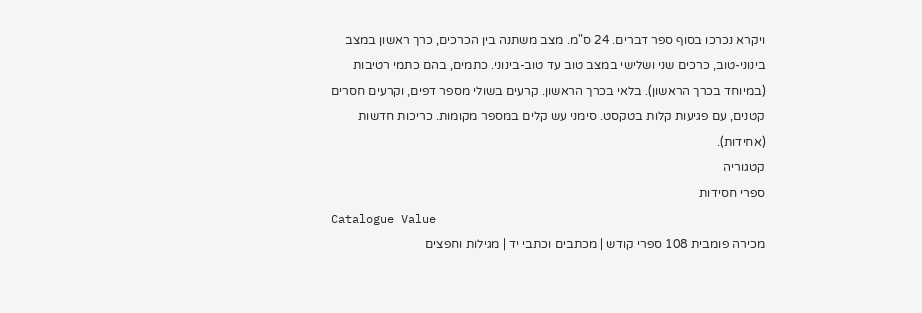ויקרא נכרכו בסוף ספר דברים. 24 ס"מ. מצב משתנה בין הכרכים, כרך ראשון במצב בינוני-טוב, כרכים שני ושלישי במצב טוב עד טוב-בינוני. כתמים, בהם כתמי רטיבות (במיוחד בכרך הראשון). בלאי בכרך הראשון. קרעים בשולי מספר דפים, וקרעים חסרים קטנים, עם פגיעות קלות בטקסט. סימני עש קלים במספר מקומות. כריכות חדשות (אחידות).
קטגוריה
ספרי חסידות
Catalogue Value
מכירה פומבית 108 ספרי קודש | מכתבים וכתבי יד | מגילות וחפצים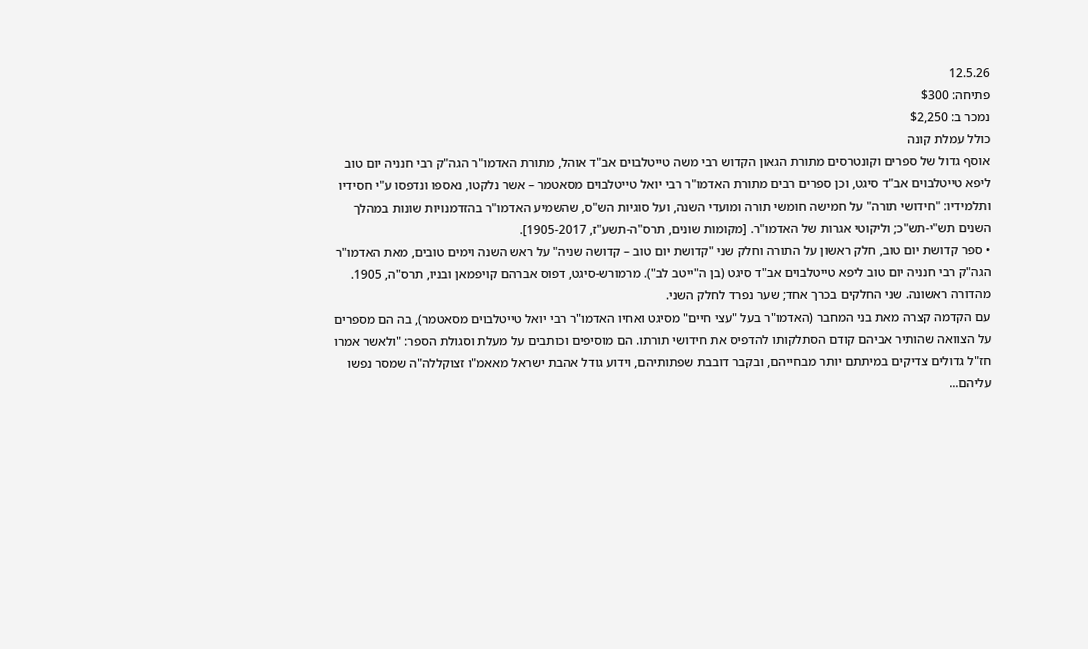12.5.26
פתיחה: $300
נמכר ב: $2,250
כולל עמלת קונה
אוסף גדול של ספרים וקונטרסים מתורת הגאון הקדוש רבי משה טייטלבוים אב"ד אוהל, מתורת האדמו"ר הגה"ק רבי חנניה יום טוב ליפא טייטלבוים אב"ד סיגט, וכן ספרים רבים מתורת האדמו"ר רבי יואל טייטלבוים מסאטמר – אשר נלקטו, נאספו ונדפסו ע"י חסידיו ותלמידיו: "חידושי תורה" על חמישה חומשי תורה ומועדי השנה, ועל סוגיות הש"ס, שהשמיע האדמו"ר בהזדמנויות שונות במהלך השנים תש"י-תש"כ; וליקוטי אגרות של האדמו"ר. [מקומות שונים, תרס"ה-תשע"ז, 1905-2017].
• ספר קדושת יום טוב, חלק ראשון על התורה וחלק שני "קדושת יום טוב – קדושה שניה" על ראש השנה וימים טובים, מאת האדמו"ר הגה"ק רבי חנניה יום טוב ליפא טייטלבוים אב"ד סיגט (בן ה"ייטב לב"). מרמורש-סיגט, דפוס אברהם קויפמאן ובניו, תרס"ה, 1905. מהדורה ראשונה. שני החלקים בכרך אחד; שער נפרד לחלק השני.
עם הקדמה קצרה מאת בני המחבר (האדמו"ר בעל "עצי חיים" מסיגט ואחיו האדמו"ר רבי יואל טייטלבוים מסאטמר), בה הם מספרים על הצוואה שהותיר אביהם קודם הסתלקותו להדפיס את חידושי תורתו. הם מוסיפים וכותבים על מעלת וסגולת הספר: "ולאשר אמרו חז"ל גדולים צדיקים במיתתם יותר מבחייהם, ובקבר דובבת שפתותיהם, וידוע גודל אהבת ישראל מאאמ"ו זצוקללה"ה שמסר נפשו עליהם...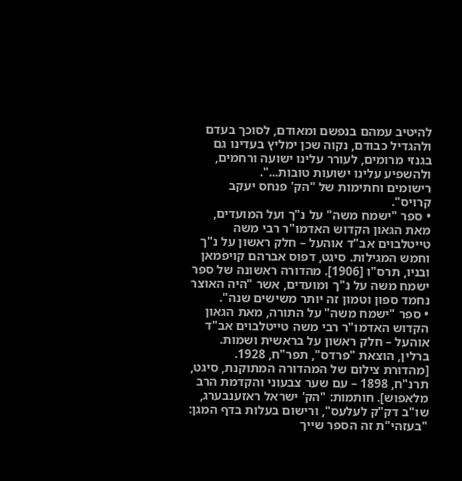להיטיב עמהם בנפשם ומאודם, לסוכך בעדם ולהגדיל כבודם, נקוה שכן ימליץ בעדינו גם בגנזי מרומים, לעורר עלינו ישועה ורחמים, ולהשפיע עלינו ישועות טובות...".
רישומים וחתימות של "הק' פנחס יעקב קרויס".
• ספר "ישמח משה" על נ"ך ועל המועדים, מאת הגאון הקדוש האדמו"ר רבי משה טייטלבוים אב"ד אוהעל – חלק ראשון על נ"ך וחמש המגילות. סיגט, דפוס אברהם קויפמאן ובניו, תרס"ו [1906]. מהדורה ראשונה של ספר ישמח משה על נ"ך ומועדים, אשר "היה האוצר נחמד ספון וטמון זה יותר משישים שנה".
• ספר "ישמח משה" על התורה, מאת הגאון הקדוש האדמו"ר רבי משה טייטלבוים אב"ד אוהעל – חלק ראשון על בראשית ושמות. ברלין, הוצאת "פרדס", תפר"ח, 1928. [מהדורת צילום של המהדורה המתוקנת, סיגט, תרנ"ח, 1898 – עם שער צבעוני והקדמת הרב מלאפוש]. חותמות: "הק' ישראל ראזענבערג, שו"ב דק"ק לעלעס", ורישום בעלות בדף המגן: "בעזהי"ת זה הספר שייך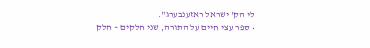לי הק' ישראל ראזענבערג".
• ספר עצי חיים על התורה, שני חלקים – חלק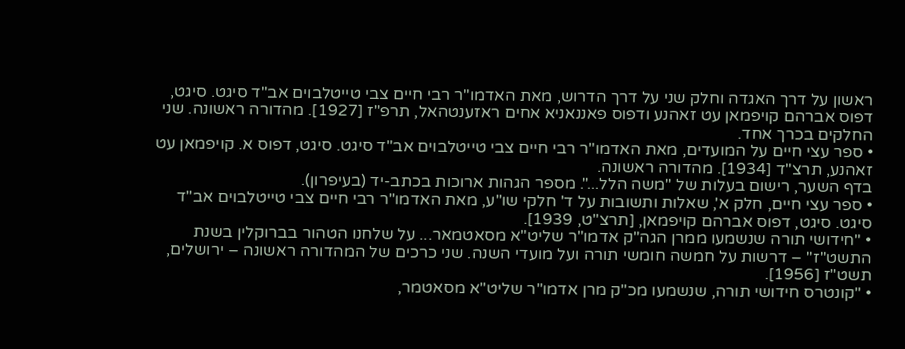ראשון על דרך האגדה וחלק שני על דרך הדרוש, מאת האדמו"ר רבי חיים צבי טייטלבוים אב"ד סיגט. סיגט, דפוס אברהם קויפמאן עט זאהנע ודפוס פאננאניא אחים ראזענטהאל, תרפ"ז [1927]. מהדורה ראשונה. שני החלקים בכרך אחד.
• ספר עצי חיים על המועדים, מאת האדמו"ר רבי חיים צבי טייטלבוים אב"ד סיגט. סיגט, דפוס א. קויפמאן עט זאהנע, תרצ"ד [1934]. מהדורה ראשונה.
בדף השער, רישום בעלות של "משה הלל...". מספר הגהות ארוכות בכתב-יד (בעיפרון).
• ספר עצי חיים, חלק א', שאלות ותשובות על ד' חלקי שו"ע, מאת האדמו"ר רבי חיים צבי טייטלבוים אב"ד סיגט. סיגט, דפוס אברהם קויפמאן, [תרצ"ט, 1939].
• "חידושי תורה שנשמעו ממרן הגה"ק אדמו"ר שליט"א מסאטמאר... על שלחנו הטהור בברוקלין בשנת התשט"ז" – דרשות על חמשה חומשי תורה ועל מועדי השנה. שני כרכים של המהדורה ראשונה – ירושלים, תשט"ז [1956].
• "קונטרס חידושי תורה, שנשמעו מכ"ק מרן אדמו"ר שליט"א מסאטמר,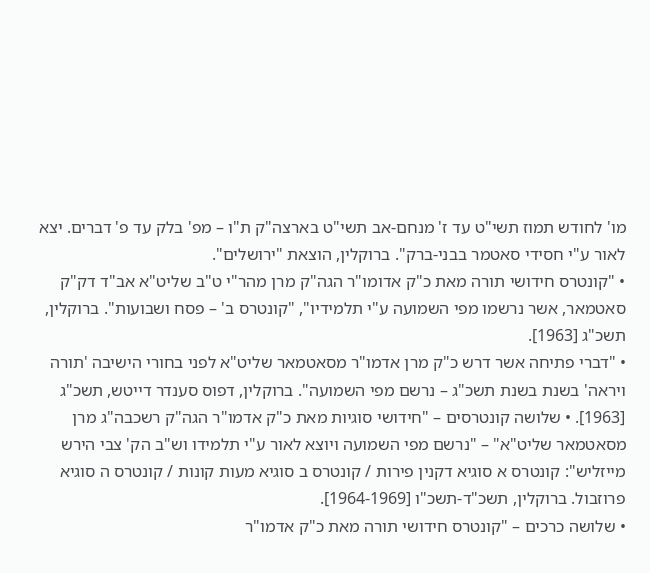מו' לחודש תמוז תשי"ט עד ז' מנחם-אב תשי"ט בארצה"ק ת"ו – מפ' בלק עד פ' דברים. יצא לאור ע"י חסידי סאטמר בבני-ברק". ברוקלין, הוצאת "ירושלים".
• "קונטרס חידושי תורה מאת כ"ק אדומו"ר הגה"ק מרן מהר"י ט"ב שליט"א אב"ד דק"ק סאטמאר, אשר נרשמו מפי השמועה ע"י תלמידיו", "קונטרס ב' – פסח ושבועות". ברוקלין, תשכ"ג [1963].
• "דברי פתיחה אשר דרש כ"ק מרן אדמו"ר מסאטמאר שליט"א לפני בחורי הישיבה 'תורה ויראה' בשנת בשנת תשכ"ג – נרשם מפי השמועה". ברוקלין, דפוס סענדר דייטש, תשכ"ג [1963]. • שלושה קונטרסים – "חידושי סוגיות מאת כ"ק אדמו"ר הגה"ק רשכבה"ג מרן מסאטמאר שליט"א" – "נרשם מפי השמועה ויוצא לאור ע"י תלמידו וש"ב הק' צבי הירש מייזליש": קונטרס א סוגיא דקנין פירות / קונטרס ב סוגיא מעות קונות / קונטרס ה סוגיא פרוזבול. ברוקלין, תשכ"ד-תשכ"ו [1964-1969].
• שלושה כרכים – "קונטרס חידושי תורה מאת כ"ק אדמו"ר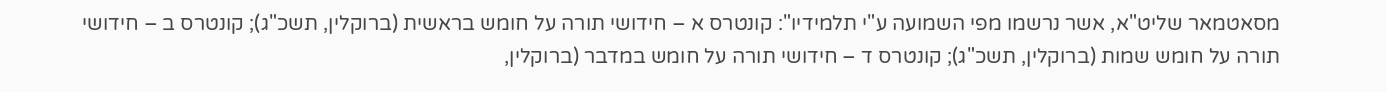מסאטמאר שליט"א, אשר נרשמו מפי השמועה ע"י תלמידיו": קונטרס א – חידושי תורה על חומש בראשית (ברוקלין, תשכ"ג); קונטרס ב – חידושי תורה על חומש שמות (ברוקלין, תשכ"ג); קונטרס ד – חידושי תורה על חומש במדבר (ברוקלין,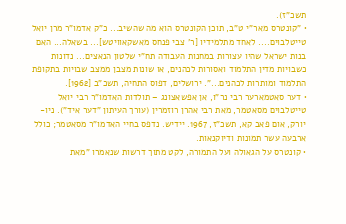תשכ"ז).
• "קונטרס מאר"י ט"ב, תוכן הקונטרס הוא מה שהשיב... כ"ק אדמו"ר מרן יואל טייטלבוים.... לאחד מתלמידיו [ר' צבי פנחס מאשקאוויטש]... בשאלה... האם בנות ישראל שהיו עצורות במחנות העבודה תח"י שלטון הנאצים... נדונות כשבויות מדין התלמוד ואסורות לכהנים, או שונות מצבן ממצב שבויות בתקופת התלמוד ומותרות לכהנים...". ירושלים, דפוס התחיה, תשכ"ב [1962].
• דער סאטמארער רבי נר"ו, אן אפשאצונג – תולדות האדמו"ר רבי יואל טייטלבוים מסאטמר, מאת רבי אהרן רוזמרין (עורך העיתון "דער איד"). ניו-יורק, אום פאב קא, תשכ"ז, 1967. יידיש. נדפס בחיי האדמו"ר מסאטמר; כולל ארבעה עשר תמונות ודיוקנאות.
• קונטרס על הגאולה ועל התמורה, לקט מתוך דרשות שנאמרו "מאת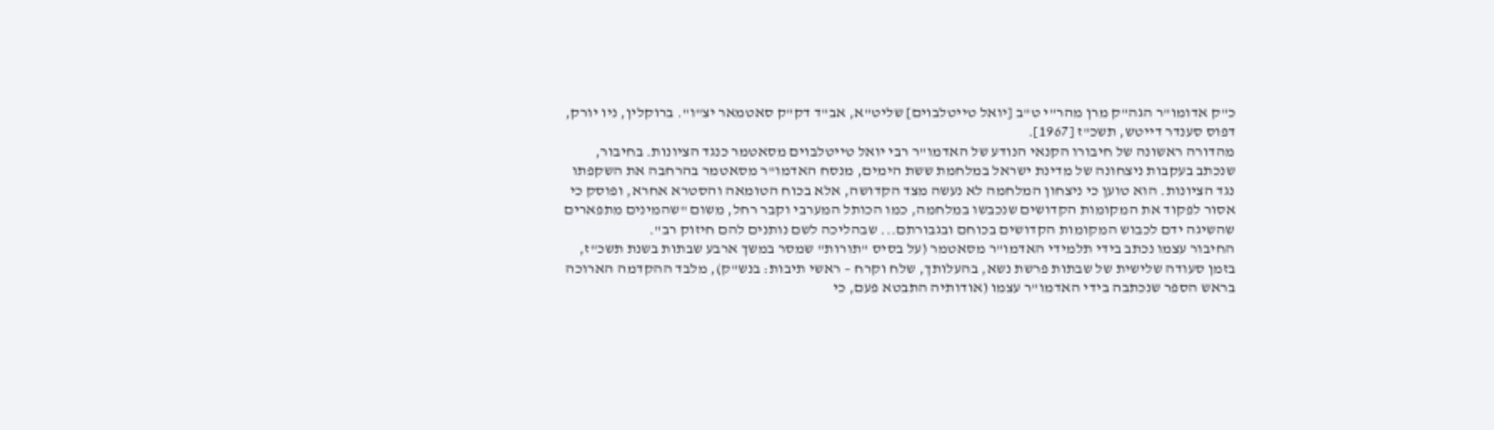כ"ק אדומו"ר הגה"ק מרן מהר"י ט"ב [יואל טייטלבוים] שליט"א, אב"ד דק"ק סאטמאר יצ"ו". ברוקלין, ניו יורק, דפוס סענדר דייטש, תשכ"ז [1967].
מהדורה ראשונה של חיבורו הקנאי הנודע של האדמו"ר רבי יואל טייטלבוים מסאטמר כנגד הציונות. בחיבור, שנכתב בעקבות ניצחונה של מדינת ישראל במלחמת ששת הימים, מנסח האדמו"ר מסאטמר בהרחבה את השקפתו נגד הציונות. הוא טוען כי ניצחון המלחמה לא נעשה מצד הקדושה, אלא בכוח הטומאה והסטרא אחרא, ופוסק כי אסור לפקוד את המקומות הקדושים שנכבשו במלחמה, כמו הכותל המערבי וקבר רחל, משום "שהמינים מתפארים שהשיגה ידם לכבוש המקומות הקדושים בכוחם ובגבורתם... שבהליכה לשם נותנים להם חיזוק רב".
החיבור עצמו נכתב בידי תלמידי האדמו"ר מסאטמר (על בסיס "תורות" שמסר במשך ארבע שבתות בשנת תשכ"ז, בזמן סעודה שלישית של שבתות פרשת נשא, בהעלותך, שלח וקרח – ראשי תיבות: בנש"ק), מלבד ההקדמה הארוכה בראש הספר שנכתבה בידי האדמו"ר עצמו (אודותיה התבטא פעם, כי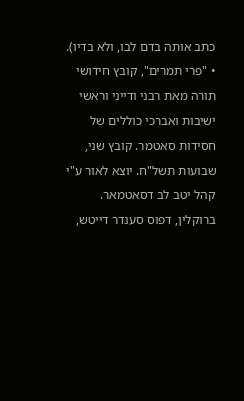כתב אותה בדם לבו, ולא בדיו).
• "פרי תמרים", קובץ חידושי תורה מאת רבני ודייני וראשי ישיבות ואברכי כוללים של חסידות סאטמר. קובץ שני, שבועות תשל"ח. יוצא לאור ע"י קהל יטב לב דסאטמאר. ברוקלין, דפוס סענדר דייטש,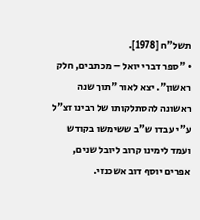תשל"ח [1978].
• "ספר דברי יואל – מכתבים, חלק ראשון". יצא לאור "תוך שנה ראשונה להסתלקותו של רבינו זצ"ל ע"י עבדו ש"ב ששימשו בקודש ועמד לימינו קרוב ליובל שנים, אפרים יוסף דוב אשכנזי.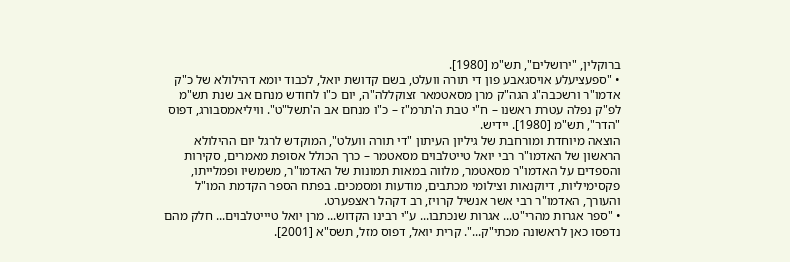ברוקלין, "ירושלים", תש"מ [1980].
• "ספעציעלע אויסגאבע פון די תורה וועלט, בשם קדושת יואל, לכבוד יומא דהילולא של כ"ק אדמו"ר ורשכבה"ג הגה"ק מרן מסאטמאר זצוקללה"ה, יום כ"ו לחודש מנחם אב שנת תש"מ לפ"ק נפלה עטרת ראשנו – ח"י טבת ה'תרמ"ז – כ"ו מנחם אב ה'תשל"ט". וויליאמסבורג, דפוס "הדר", תש"מ [1980]. יידיש.
הוצאה מיוחדת ומורחבת של גיליון העיתון "די תורה וועלט", המוקדש לרגל יום ההילולא הראשון של האדמו"ר רבי יואל טייטלבוים מסאטמר – כרך הכולל אסופת מאמרים, סקירות והספדים על האדמו"ר מסאטמר, מלווה במאות תמונות של האדמו"ר, משמשיו ופמלייתו, פקסימיליות, דיוקנאות וצילומי מכתבים, מודעות ומסמכים. בפתח הספר הקדמת המו"ל והעורך, האדמו"ר רבי אשר אנשיל קרויז, רב דקהל ראצפערט.
• "ספר אגרות מהרי"ט... אגרות שנכתבו... ע"י רבינו הקדוש... מרן יואל טיייטלבוים... חלק מהם נדפסו כאן לראשונה מכתי"ק...". קרית יואל, דפוס מזל, תשס"א [2001].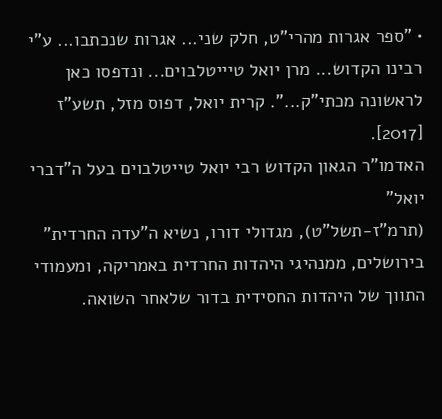• "ספר אגרות מהרי"ט, חלק שני... אגרות שנכתבו... ע"י רבינו הקדוש... מרן יואל טיייטלבוים... ונדפסו כאן לראשונה מכתי"ק...". קרית יואל, דפוס מזל, תשע"ז [2017].
האדמו"ר הגאון הקדוש רבי יואל טייטלבוים בעל ה"דברי יואל"
(תרמ"ז-תשל"ט), מגדולי דורו, נשיא ה"עדה החרדית" בירושלים, ממנהיגי היהדות החרדית באמריקה, ומעמודי התווך של היהדות החסידית בדור שלאחר השואה.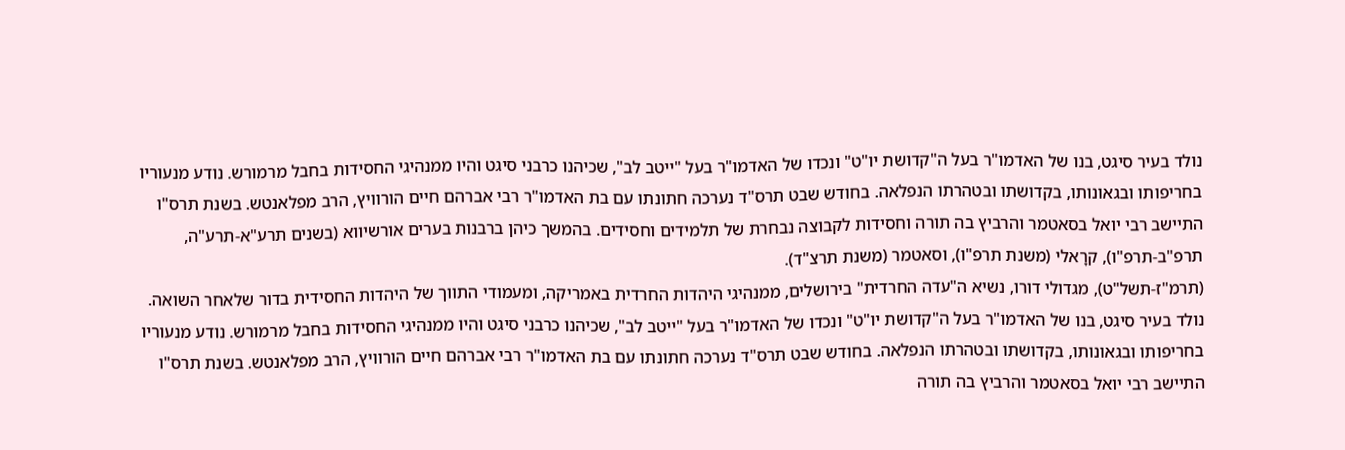נולד בעיר סיגט, בנו של האדמו"ר בעל ה"קדושת יו"ט" ונכדו של האדמו"ר בעל "ייטב לב", שכיהנו כרבני סיגט והיו ממנהיגי החסידות בחבל מרמורש. נודע מנעוריו בחריפותו ובגאונותו, בקדושתו ובטהרתו הנפלאה. בחודש שבט תרס"ד נערכה חתונתו עם בת האדמו"ר רבי אברהם חיים הורוויץ, הרב מפלאנטש. בשנת תרס"ו התיישב רבי יואל בסאטמר והרביץ בה תורה וחסידות לקבוצה נבחרת של תלמידים וחסידים. בהמשך כיהן ברבנות בערים אורשיווא (בשנים תרע"א-תרע"ה, תרפ"ב-תרפ"ו), קרָאלי (משנת תרפ"ו), וסאטמר (משנת תרצ"ד).
(תרמ"ז-תשל"ט), מגדולי דורו, נשיא ה"עדה החרדית" בירושלים, ממנהיגי היהדות החרדית באמריקה, ומעמודי התווך של היהדות החסידית בדור שלאחר השואה. נולד בעיר סיגט, בנו של האדמו"ר בעל ה"קדושת יו"ט" ונכדו של האדמו"ר בעל "ייטב לב", שכיהנו כרבני סיגט והיו ממנהיגי החסידות בחבל מרמורש. נודע מנעוריו בחריפותו ובגאונותו, בקדושתו ובטהרתו הנפלאה. בחודש שבט תרס"ד נערכה חתונתו עם בת האדמו"ר רבי אברהם חיים הורוויץ, הרב מפלאנטש. בשנת תרס"ו התיישב רבי יואל בסאטמר והרביץ בה תורה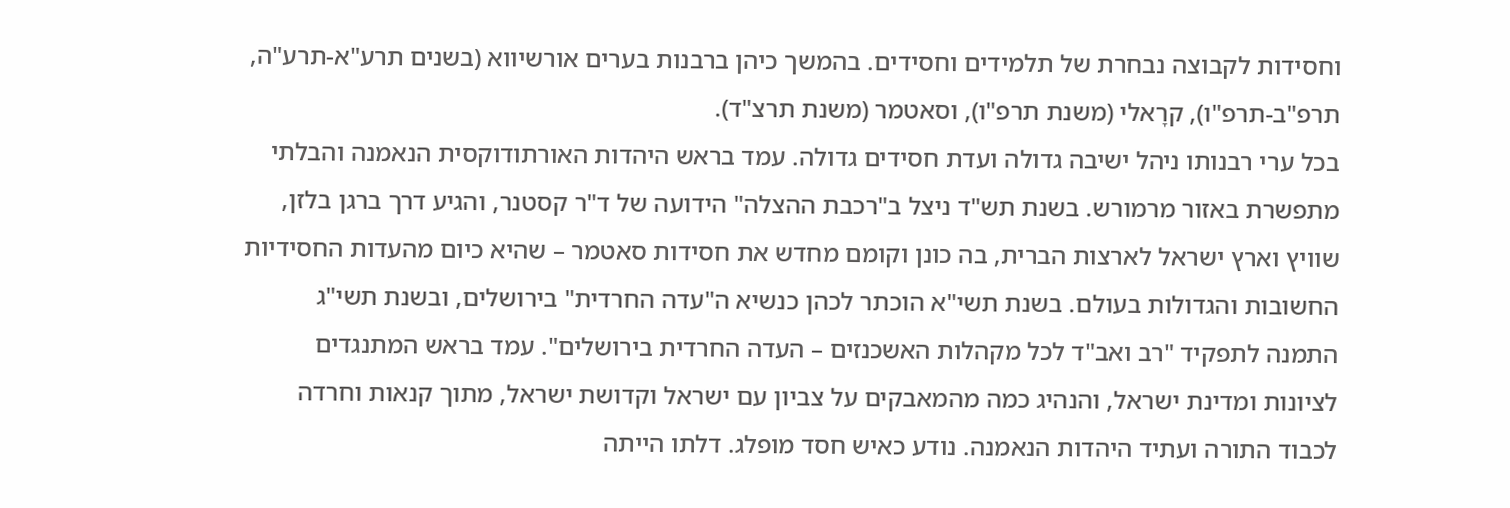וחסידות לקבוצה נבחרת של תלמידים וחסידים. בהמשך כיהן ברבנות בערים אורשיווא (בשנים תרע"א-תרע"ה, תרפ"ב-תרפ"ו), קרָאלי (משנת תרפ"ו), וסאטמר (משנת תרצ"ד).
בכל ערי רבנותו ניהל ישיבה גדולה ועדת חסידים גדולה. עמד בראש היהדות האורתודוקסית הנאמנה והבלתי מתפשרת באזור מרמורש. בשנת תש"ד ניצל ב"רכבת ההצלה" הידועה של ד"ר קסטנר, והגיע דרך ברגן בלזן, שוויץ וארץ ישראל לארצות הברית, בה כונן וקומם מחדש את חסידות סאטמר – שהיא כיום מהעדות החסידיות החשובות והגדולות בעולם. בשנת תשי"א הוכתר לכהן כנשיא ה"עדה החרדית" בירושלים, ובשנת תשי"ג התמנה לתפקיד "רב ואב"ד לכל מקהלות האשכנזים – העדה החרדית בירושלים". עמד בראש המתנגדים לציונות ומדינת ישראל, והנהיג כמה מהמאבקים על צביון עם ישראל וקדושת ישראל, מתוך קנאות וחרדה לכבוד התורה ועתיד היהדות הנאמנה. נודע כאיש חסד מופלג. דלתו הייתה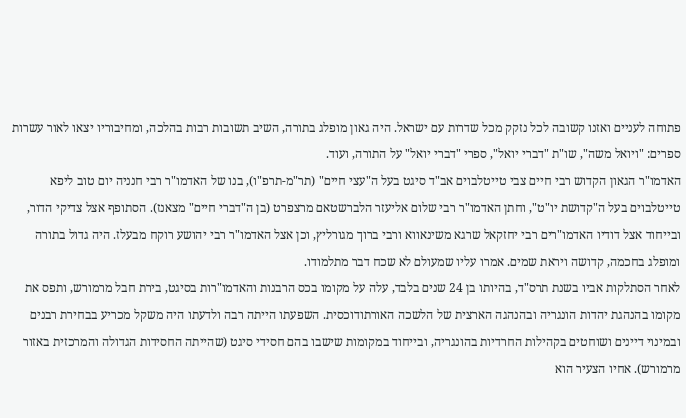פתוחה לעניים ואזנו קשובה לכל נזקק מכל שדרות עם ישראל. היה גאון מופלג בתורה, השיב תשובות רבות בהלכה, ומחיבוריו יצאו לאור עשרות ספרים: "ויואל משה", שו"ת "דברי יואל", ספרי "דברי יואל" על התורה, ועוד.
האדמו"ר הגאון הקדוש רבי חיים צבי טייטלבוים אב"ד סיגט בעל ה"עצי חיים" (תר"מ-תרפ"ו), בנו של האדמו"ר רבי חנניה יום טוב ליפא טייטלבוים בעל ה"קדושת יו"ט", וחתן האדמו"ר רבי שלום אליעזר הלברשטאם מרצפרט (בן ה"דברי חיים" מצאנז). הסתופף אצל צדיקי הדור, ובייחוד אצל דודיו האדמו"רים רבי יחזקאל שרגא משינאווא ורבי ברוך מגורליץ, וכן אצל האדמו"ר רבי יהושע רוקח מבעלז. היה גדול בתורה ומופלג בחכמה, קדושה ויראת שמים. אמרו עליו שמעולם לא שכח דבר מתלמודו.
לאחר הסתלקות אביו בשנת תרס"ד, בהיותו בן 24 שנים בלבד, עלה על מקומו בכס הרבנות והאדמו"רות בסיגט, בירת חבל מרמורש, ותפס את מקומו בהנהגת יהדות הונגריה ובהנהגה הארצית של הלשכה האורתודוכסית. השפעתו הייתה רבה ולדעתו היה משקל מכריע בבחירת רבנים ובמינוי דיינים ושוחטים בקהילות החרדיות בהונגריה, ובייחוד במקומות שישבו בהם חסידי סיגט (שהייתה החסידות הגדולה והמרכזית באזור מרמורש). אחיו הצעיר הוא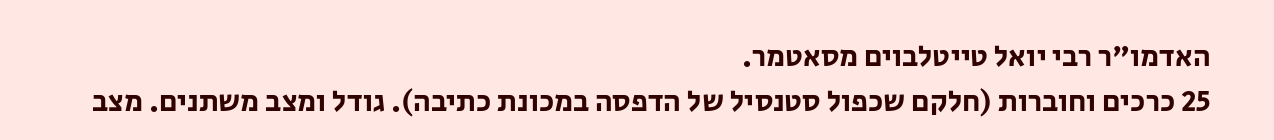האדמו"ר רבי יואל טייטלבוים מסאטמר.
25 כרכים וחוברות (חלקם שכפול סטנסיל של הדפסה במכונת כתיבה). גודל ומצב משתנים. מצב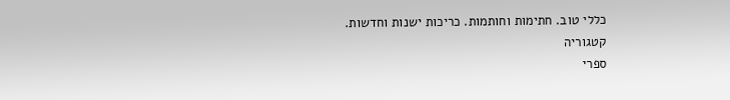כללי טוב. חתימות וחותמות. כריכות ישנות וחדשות.
קטגוריה
ספרי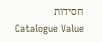חסידות
Catalogue Value